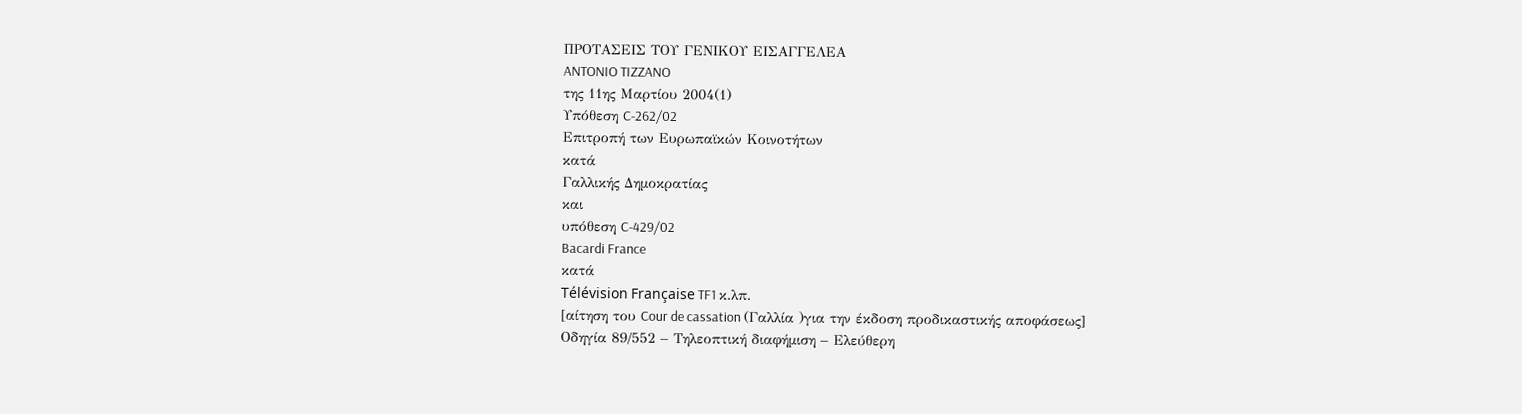ΠΡΟΤΑΣΕΙΣ ΤΟΥ ΓΕΝΙΚΟΥ ΕΙΣΑΓΓΕΛΕΑ
ANTONIO TIZZANO
της 11ης Μαρτίου 2004(1)
Υπόθεση C-262/02
Επιτροπή των Ευρωπαϊκών Κοινοτήτων
κατά
Γαλλικής Δημοκρατίας
και
υπόθεση C-429/02
Bacardi France
κατά
Télévision Française TF1 κ.λπ.
[αίτηση του Cour de cassation (Γαλλία )για την έκδοση προδικαστικής αποφάσεως]
Οδηγία 89/552 – Τηλεοπτική διαφήμιση – Ελεύθερη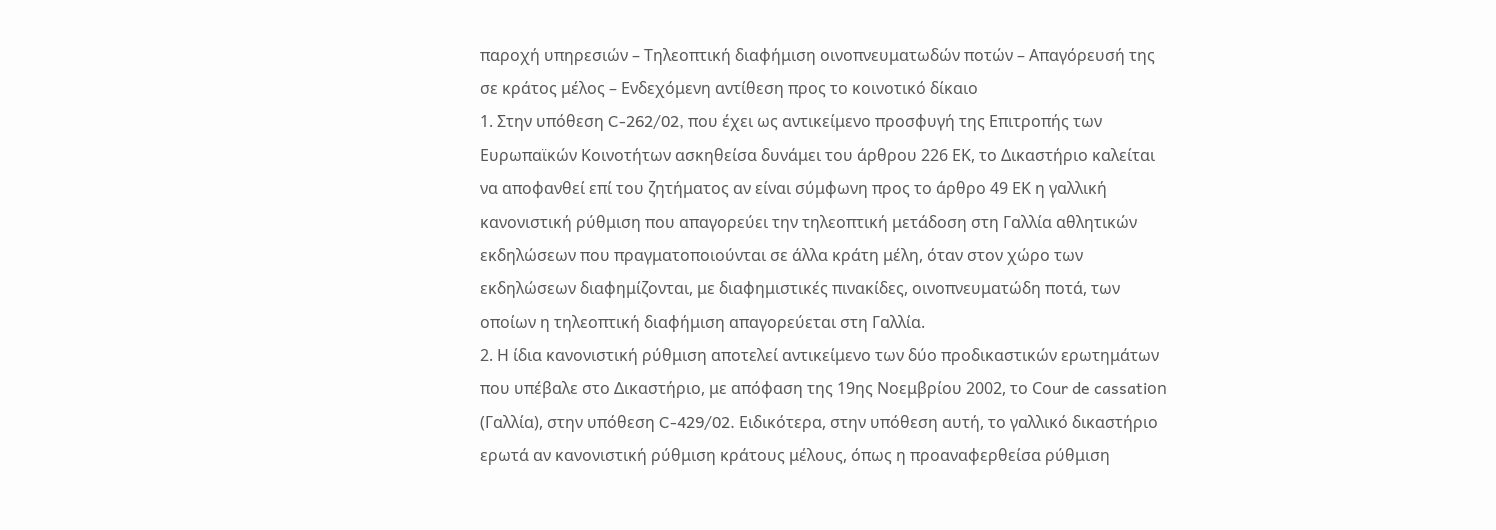παροχή υπηρεσιών – Τηλεοπτική διαφήμιση οινοπνευματωδών ποτών – Απαγόρευσή της σε κράτος μέλος – Ενδεχόμενη αντίθεση προς το κοινοτικό δίκαιο
1. Στην υπόθεση C-262/02, που έχει ως αντικείμενο προσφυγή της Επιτροπής των Ευρωπαϊκών Κοινοτήτων ασκηθείσα δυνάμει του άρθρου 226 ΕΚ, το Δικαστήριο καλείται να αποφανθεί επί του ζητήματος αν είναι σύμφωνη προς το άρθρο 49 ΕΚ η γαλλική κανονιστική ρύθμιση που απαγορεύει την τηλεοπτική μετάδοση στη Γαλλία αθλητικών εκδηλώσεων που πραγματοποιούνται σε άλλα κράτη μέλη, όταν στον χώρο των εκδηλώσεων διαφημίζονται, με διαφημιστικές πινακίδες, οινοπνευματώδη ποτά, των οποίων η τηλεοπτική διαφήμιση απαγορεύεται στη Γαλλία.
2. Η ίδια κανονιστική ρύθμιση αποτελεί αντικείμενο των δύο προδικαστικών ερωτημάτων που υπέβαλε στο Δικαστήριο, με απόφαση της 19ης Νοεμβρίου 2002, το Cοur de cassatiοn (Γαλλία), στην υπόθεση C-429/02. Ειδικότερα, στην υπόθεση αυτή, το γαλλικό δικαστήριο ερωτά αν κανονιστική ρύθμιση κράτους μέλους, όπως η προαναφερθείσα ρύθμιση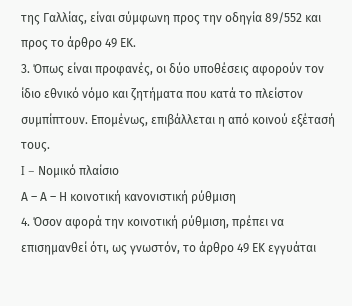της Γαλλίας, είναι σύμφωνη προς την οδηγία 89/552 και προς το άρθρο 49 EΚ.
3. Όπως είναι προφανές, οι δύο υποθέσεις αφορούν τον ίδιο εθνικό νόμο και ζητήματα που κατά το πλείστον συμπίπτουν. Επομένως, επιβάλλεται η από κοινού εξέτασή τους.
I – Νομικό πλαίσιο
Α – Α – Η κοινοτική κανονιστική ρύθμιση
4. Όσον αφορά την κοινοτική ρύθμιση, πρέπει να επισημανθεί ότι, ως γνωστόν, το άρθρο 49 ΕΚ εγγυάται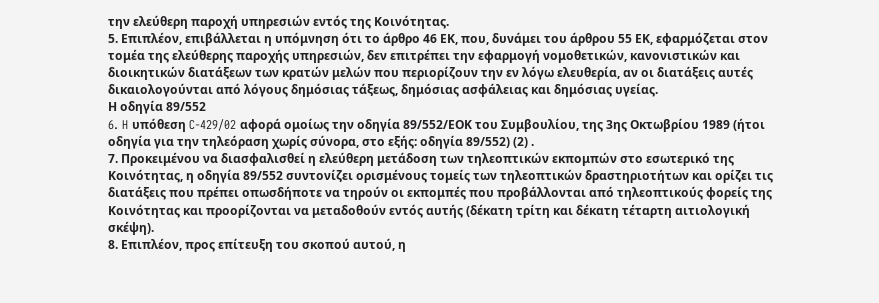την ελεύθερη παροχή υπηρεσιών εντός της Κοινότητας.
5. Επιπλέον, επιβάλλεται η υπόμνηση ότι το άρθρο 46 ΕΚ, που, δυνάμει του άρθρου 55 ΕΚ, εφαρμόζεται στον τομέα της ελεύθερης παροχής υπηρεσιών, δεν επιτρέπει την εφαρμογή νομοθετικών, κανονιστικών και διοικητικών διατάξεων των κρατών μελών που περιορίζουν την εν λόγω ελευθερία, αν οι διατάξεις αυτές δικαιολογούνται από λόγους δημόσιας τάξεως, δημόσιας ασφάλειας και δημόσιας υγείας.
Η οδηγία 89/552
6. H υπόθεση C-429/02 αφορά ομοίως την οδηγία 89/552/ΕΟΚ του Συμβουλίου, της 3ης Οκτωβρίου 1989 (ήτοι οδηγία για την τηλεόραση χωρίς σύνορα, στο εξής: οδηγία 89/552) (2) .
7. Προκειμένου να διασφαλισθεί η ελεύθερη μετάδοση των τηλεοπτικών εκπομπών στο εσωτερικό της Κοινότητας, η οδηγία 89/552 συντονίζει ορισμένους τομείς των τηλεοπτικών δραστηριοτήτων και ορίζει τις διατάξεις που πρέπει οπωσδήποτε να τηρούν οι εκπομπές που προβάλλονται από τηλεοπτικούς φορείς της Κοινότητας και προορίζονται να μεταδοθούν εντός αυτής (δέκατη τρίτη και δέκατη τέταρτη αιτιολογική σκέψη).
8. Επιπλέον, προς επίτευξη του σκοπού αυτού, η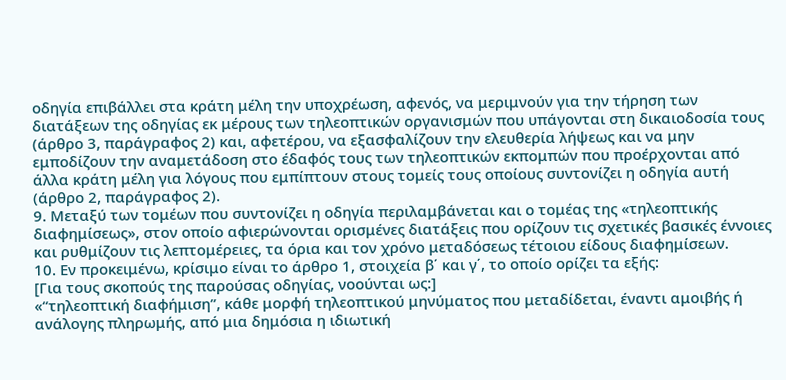οδηγία επιβάλλει στα κράτη μέλη την υποχρέωση, αφενός, να μεριμνούν για την τήρηση των διατάξεων της οδηγίας εκ μέρους των τηλεοπτικών οργανισμών που υπάγονται στη δικαιοδοσία τους (άρθρο 3, παράγραφος 2) και, αφετέρου, να εξασφαλίζουν την ελευθερία λήψεως και να μην εμποδίζουν την αναμετάδοση στο έδαφός τους των τηλεοπτικών εκπομπών που προέρχονται από άλλα κράτη μέλη για λόγους που εμπίπτουν στους τομείς τους οποίους συντονίζει η οδηγία αυτή (άρθρο 2, παράγραφος 2).
9. Μεταξύ των τομέων που συντονίζει η οδηγία περιλαμβάνεται και ο τομέας της «τηλεοπτικής διαφημίσεως», στον οποίο αφιερώνονται ορισμένες διατάξεις που ορίζουν τις σχετικές βασικές έννοιες και ρυθμίζουν τις λεπτομέρειες, τα όρια και τον χρόνο μεταδόσεως τέτοιου είδους διαφημίσεων.
10. Εν προκειμένω, κρίσιμο είναι το άρθρο 1, στοιχεία β΄ και γ΄, το οποίο ορίζει τα εξής:
[Για τους σκοπούς της παρούσας οδηγίας, νοούνται ως:]
«“τηλεοπτική διαφήμιση”, κάθε μορφή τηλεοπτικού μηνύματος που μεταδίδεται, έναντι αμοιβής ή ανάλογης πληρωμής, από μια δημόσια η ιδιωτική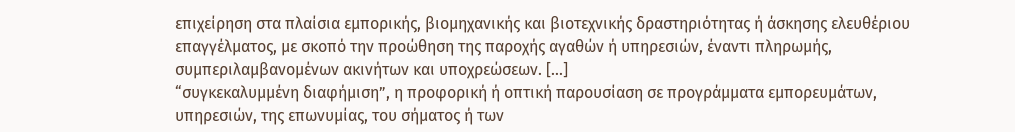επιχείρηση στα πλαίσια εμπορικής, βιομηχανικής και βιοτεχνικής δραστηριότητας ή άσκησης ελευθέριου επαγγέλματος, με σκοπό την προώθηση της παροχής αγαθών ή υπηρεσιών, έναντι πληρωμής, συμπεριλαμβανομένων ακινήτων και υποχρεώσεων. [...]
“συγκεκαλυμμένη διαφήμιση”, η προφορική ή οπτική παρουσίαση σε προγράμματα εμπορευμάτων, υπηρεσιών, της επωνυμίας, του σήματος ή των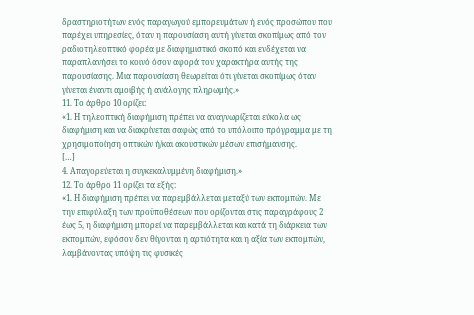δραστηριοτήτων ενός παραγωγού εμπορευμάτων ή ενός προσώπου που παρέχει υπηρεσίες, όταν η παρουσίαση αυτή γίνεται σκοπίμως από τον ραδιοτηλεοπτικό φορέα με διαφημιστικό σκοπό και ενδέχεται να παραπλανήσει το κοινό όσον αφορά τον χαρακτήρα αυτής της παρουσίασης. Μια παρουσίαση θεωρείται ότι γίνεται σκοπίμως όταν γίνεται έναντι αμοιβής ή ανάλογης πληρωμής.»
11. Το άρθρο 10 ορίζει:
«1. Η τηλεοπτική διαφήμιση πρέπει να αναγνωρίζεται εύκολα ως διαφήμιση και να διακρίνεται σαφώς από το υπόλοιπο πρόγραμμα με τη χρησιμοποίηση οπτικών ή/και ακουστικών μέσων επισήμανσης.
[…]
4. Απαγορεύεται η συγκεκαλυμμένη διαφήμιση.»
12. Το άρθρο 11 ορίζει τα εξής:
«1. Η διαφήμιση πρέπει να παρεμβάλλεται μεταξύ των εκπομπών. Με την επιφύλαξη των προϋποθέσεων που ορίζονται στις παραγράφους 2 έως 5, η διαφήμιση μπορεί να παρεμβάλλεται και κατά τη διάρκεια των εκπομπών, εφόσον δεν θίγονται η αρτιότητα και η αξία των εκπομπών, λαμβάνοντας υπόψη τις φυσικές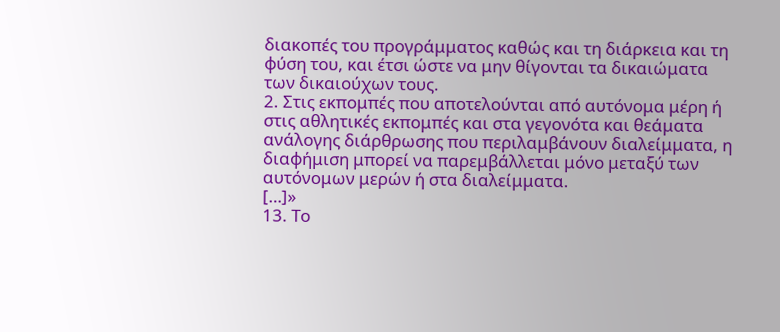διακοπές του προγράμματος καθώς και τη διάρκεια και τη φύση του, και έτσι ώστε να μην θίγονται τα δικαιώματα των δικαιούχων τους.
2. Στις εκπομπές που αποτελούνται από αυτόνομα μέρη ή στις αθλητικές εκπομπές και στα γεγονότα και θεάματα ανάλογης διάρθρωσης που περιλαμβάνουν διαλείμματα, η διαφήμιση μπορεί να παρεμβάλλεται μόνο μεταξύ των αυτόνομων μερών ή στα διαλείμματα.
[…]»
13. Το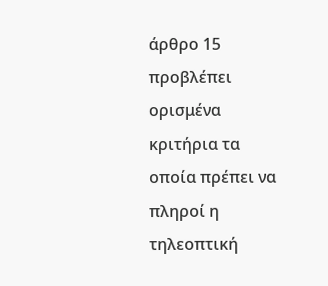άρθρο 15 προβλέπει ορισμένα κριτήρια τα οποία πρέπει να πληροί η τηλεοπτική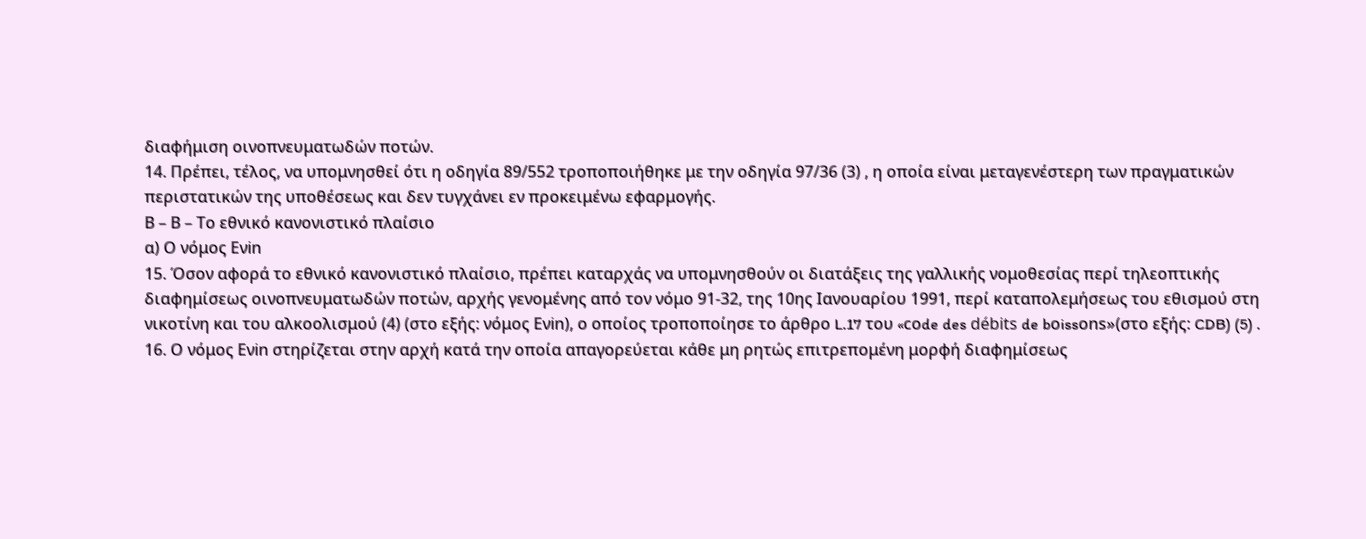διαφήμιση οινοπνευματωδών ποτών.
14. Πρέπει, τέλος, να υπομνησθεί ότι η οδηγία 89/552 τροποποιήθηκε με την οδηγία 97/36 (3) , η οποία είναι μεταγενέστερη των πραγματικών περιστατικών της υποθέσεως και δεν τυγχάνει εν προκειμένω εφαρμογής.
Β – Β – Το εθνικό κανονιστικό πλαίσιο
α) Ο νόμος Eνin
15. Όσον αφορά το εθνικό κανονιστικό πλαίσιο, πρέπει καταρχάς να υπομνησθούν οι διατάξεις της γαλλικής νομοθεσίας περί τηλεοπτικής διαφημίσεως οινοπνευματωδών ποτών, αρχής γενομένης από τον νόμο 91-32, της 10ης Ιανουαρίου 1991, περί καταπολεμήσεως του εθισμού στη νικοτίνη και του αλκοολισμού (4) (στο εξής: νόμος Eνin), ο οποίος τροποποίησε το άρθρο L.17 του «cοde des débits de bοissοns»(στο εξής: CDB) (5) .
16. Ο νόμος Ενin στηρίζεται στην αρχή κατά την οποία απαγορεύεται κάθε μη ρητώς επιτρεπομένη μορφή διαφημίσεως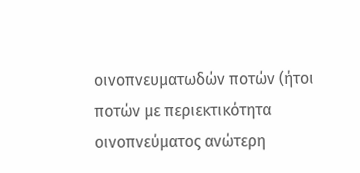οινοπνευματωδών ποτών (ήτοι ποτών με περιεκτικότητα οινοπνεύματος ανώτερη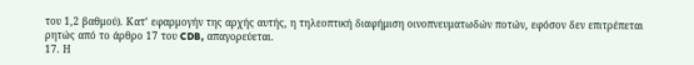του 1,2 βαθμού). Κατ’ εφαρμογήν της αρχής αυτής, η τηλεοπτική διαφήμιση οινοπνευματωδών ποτών, εφόσον δεν επιτρέπεται ρητώς από το άρθρο 17 του CDB, απαγορεύεται.
17. Η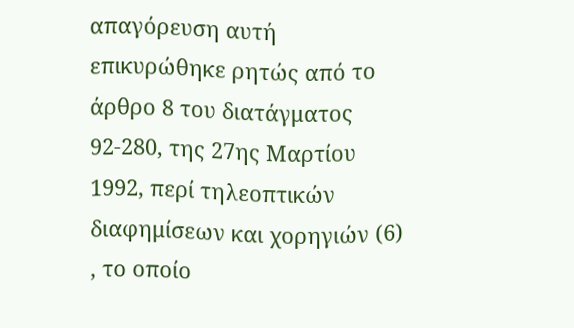απαγόρευση αυτή επικυρώθηκε ρητώς από το άρθρο 8 του διατάγματος 92-280, της 27ης Μαρτίου 1992, περί τηλεοπτικών διαφημίσεων και χορηγιών (6) , το οποίο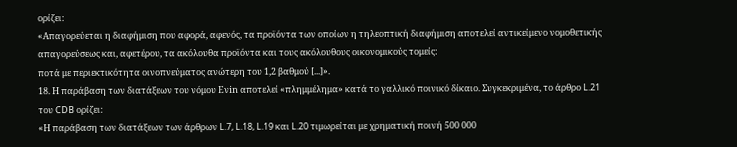ορίζει:
«Απαγορεύεται η διαφήμιση που αφορά, αφενός, τα προϊόντα των οποίων η τηλεοπτική διαφήμιση αποτελεί αντικείμενο νομοθετικής απαγορεύσεως και, αφετέρου, τα ακόλουθα προϊόντα και τους ακόλουθους οικονομικούς τομείς:
ποτά με περιεκτικότητα οινοπνεύματος ανώτερη του 1,2 βαθμού [...]».
18. Η παράβαση των διατάξεων του νόμου Ενin αποτελεί «πλημμέλημα» κατά το γαλλικό ποινικό δίκαιο. Συγκεκριμένα, το άρθρο L.21 του CDB ορίζει:
«Η παράβαση των διατάξεων των άρθρων L.7, L.18, L.19 και L.20 τιμωρείται με χρηματική ποινή 500 000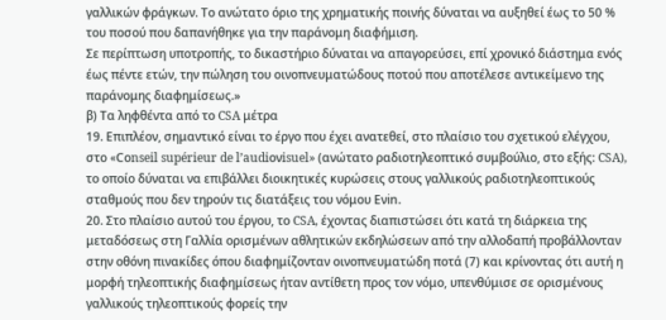γαλλικών φράγκων. Το ανώτατο όριο της χρηματικής ποινής δύναται να αυξηθεί έως το 50 % του ποσού που δαπανήθηκε για την παράνομη διαφήμιση.
Σε περίπτωση υποτροπής, το δικαστήριο δύναται να απαγορεύσει, επί χρονικό διάστημα ενός έως πέντε ετών, την πώληση του οινοπνευματώδους ποτού που αποτέλεσε αντικείμενο της παράνομης διαφημίσεως.»
β) Τα ληφθέντα από το CSA μέτρα
19. Επιπλέον, σημαντικό είναι το έργο που έχει ανατεθεί, στο πλαίσιο του σχετικού ελέγχου, στο «Cοnseil supérieur de l’audiονisuel» (ανώτατο ραδιοτηλεοπτικό συμβούλιο, στο εξής: CSA), το οποίο δύναται να επιβάλλει διοικητικές κυρώσεις στους γαλλικούς ραδιοτηλεοπτικούς σταθμούς που δεν τηρούν τις διατάξεις του νόμου Ενin.
20. Στο πλαίσιο αυτού του έργου, το CSA, έχοντας διαπιστώσει ότι κατά τη διάρκεια της μεταδόσεως στη Γαλλία ορισμένων αθλητικών εκδηλώσεων από την αλλοδαπή προβάλλονταν στην οθόνη πινακίδες όπου διαφημίζονταν οινοπνευματώδη ποτά (7) και κρίνοντας ότι αυτή η μορφή τηλεοπτικής διαφημίσεως ήταν αντίθετη προς τον νόμο, υπενθύμισε σε ορισμένους γαλλικούς τηλεοπτικούς φορείς την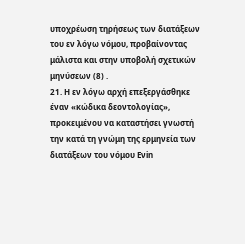υποχρέωση τηρήσεως των διατάξεων του εν λόγω νόμου, προβαίνοντας μάλιστα και στην υποβολή σχετικών μηνύσεων (8) .
21. Η εν λόγω αρχή επεξεργάσθηκε έναν «κώδικα δεοντολογίας», προκειμένου να καταστήσει γνωστή την κατά τη γνώμη της ερμηνεία των διατάξεων του νόμου Ενin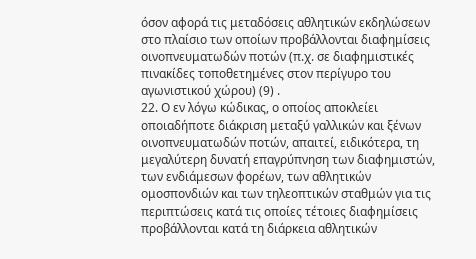όσον αφορά τις μεταδόσεις αθλητικών εκδηλώσεων στο πλαίσιο των οποίων προβάλλονται διαφημίσεις οινοπνευματωδών ποτών (π.χ. σε διαφημιστικές πινακίδες τοποθετημένες στον περίγυρο του αγωνιστικού χώρου) (9) .
22. Ο εν λόγω κώδικας, ο οποίος αποκλείει οποιαδήποτε διάκριση μεταξύ γαλλικών και ξένων οινοπνευματωδών ποτών, απαιτεί, ειδικότερα, τη μεγαλύτερη δυνατή επαγρύπνηση των διαφημιστών, των ενδιάμεσων φορέων, των αθλητικών ομοσπονδιών και των τηλεοπτικών σταθμών για τις περιπτώσεις κατά τις οποίες τέτοιες διαφημίσεις προβάλλονται κατά τη διάρκεια αθλητικών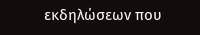εκδηλώσεων που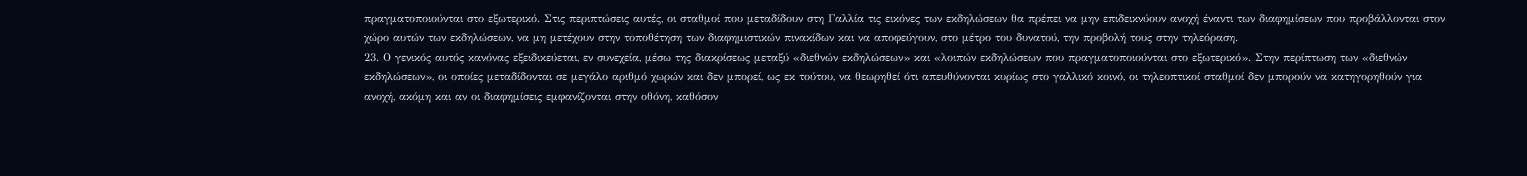πραγματοποιούνται στο εξωτερικό. Στις περιπτώσεις αυτές, οι σταθμοί που μεταδίδουν στη Γαλλία τις εικόνες των εκδηλώσεων θα πρέπει να μην επιδεικνύουν ανοχή έναντι των διαφημίσεων που προβάλλονται στον χώρο αυτών των εκδηλώσεων, να μη μετέχουν στην τοποθέτηση των διαφημιστικών πινακίδων και να αποφεύγουν, στο μέτρο του δυνατού, την προβολή τους στην τηλεόραση.
23. Ο γενικός αυτός κανόνας εξειδικεύεται, εν συνεχεία, μέσω της διακρίσεως μεταξύ «διεθνών εκδηλώσεων» και «λοιπών εκδηλώσεων που πραγματοποιούνται στο εξωτερικό». Στην περίπτωση των «διεθνών εκδηλώσεων», οι οποίες μεταδίδονται σε μεγάλο αριθμό χωρών και δεν μπορεί, ως εκ τούτου, να θεωρηθεί ότι απευθύνονται κυρίως στο γαλλικό κοινό, οι τηλεοπτικοί σταθμοί δεν μπορούν να κατηγορηθούν για ανοχή, ακόμη και αν οι διαφημίσεις εμφανίζονται στην οθόνη, καθόσον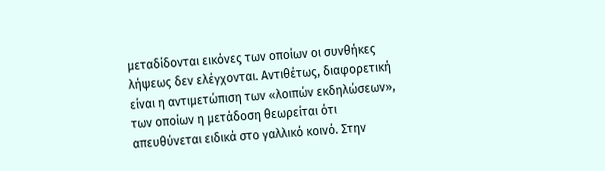μεταδίδονται εικόνες των οποίων οι συνθήκες λήψεως δεν ελέγχονται. Αντιθέτως, διαφορετική είναι η αντιμετώπιση των «λοιπών εκδηλώσεων», των οποίων η μετάδοση θεωρείται ότι απευθύνεται ειδικά στο γαλλικό κοινό. Στην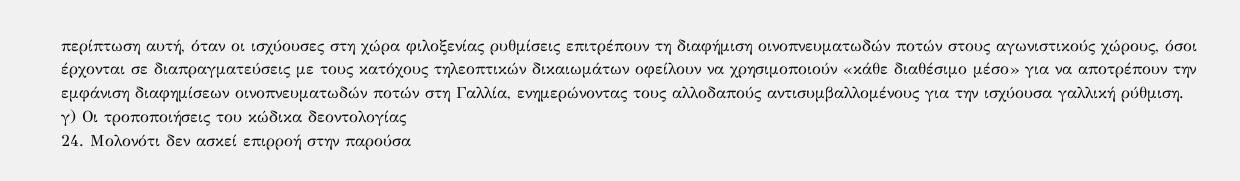περίπτωση αυτή, όταν οι ισχύουσες στη χώρα φιλοξενίας ρυθμίσεις επιτρέπουν τη διαφήμιση οινοπνευματωδών ποτών στους αγωνιστικούς χώρους, όσοι έρχονται σε διαπραγματεύσεις με τους κατόχους τηλεοπτικών δικαιωμάτων οφείλουν να χρησιμοποιούν «κάθε διαθέσιμο μέσο» για να αποτρέπουν την εμφάνιση διαφημίσεων οινοπνευματωδών ποτών στη Γαλλία, ενημερώνοντας τους αλλοδαπούς αντισυμβαλλομένους για την ισχύουσα γαλλική ρύθμιση.
γ) Οι τροποποιήσεις του κώδικα δεοντολογίας
24. Μολονότι δεν ασκεί επιρροή στην παρούσα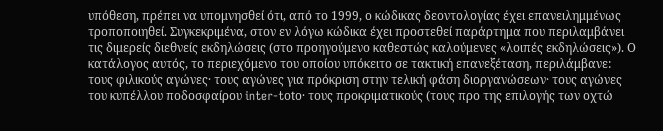υπόθεση, πρέπει να υπομνησθεί ότι, από το 1999, ο κώδικας δεοντολογίας έχει επανειλημμένως τροποποιηθεί. Συγκεκριμένα, στον εν λόγω κώδικα έχει προστεθεί παράρτημα που περιλαμβάνει τις διμερείς διεθνείς εκδηλώσεις (στο προηγούμενο καθεστώς καλούμενες «λοιπές εκδηλώσεις»). Ο κατάλογος αυτός, το περιεχόμενο του οποίου υπόκειτο σε τακτική επανεξέταση, περιλάμβανε: τους φιλικούς αγώνες· τους αγώνες για πρόκριση στην τελική φάση διοργανώσεων· τους αγώνες του κυπέλλου ποδοσφαίρου inter-tοtο· τους προκριματικούς (τους προ της επιλογής των οχτώ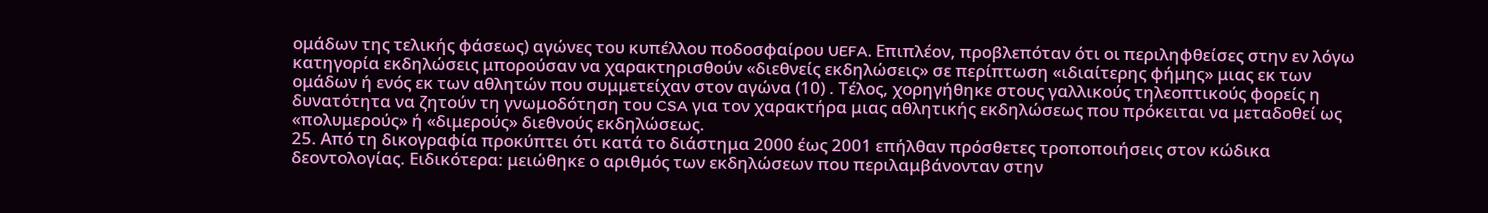ομάδων της τελικής φάσεως) αγώνες του κυπέλλου ποδοσφαίρου UEFA. Επιπλέον, προβλεπόταν ότι οι περιληφθείσες στην εν λόγω κατηγορία εκδηλώσεις μπορούσαν να χαρακτηρισθούν «διεθνείς εκδηλώσεις» σε περίπτωση «ιδιαίτερης φήμης» μιας εκ των ομάδων ή ενός εκ των αθλητών που συμμετείχαν στον αγώνα (10) . Τέλος, χορηγήθηκε στους γαλλικούς τηλεοπτικούς φορείς η δυνατότητα να ζητούν τη γνωμοδότηση του CSA για τον χαρακτήρα μιας αθλητικής εκδηλώσεως που πρόκειται να μεταδοθεί ως «πολυμερούς» ή «διμερούς» διεθνούς εκδηλώσεως.
25. Από τη δικογραφία προκύπτει ότι κατά το διάστημα 2000 έως 2001 επήλθαν πρόσθετες τροποποιήσεις στον κώδικα δεοντολογίας. Ειδικότερα: μειώθηκε ο αριθμός των εκδηλώσεων που περιλαμβάνονταν στην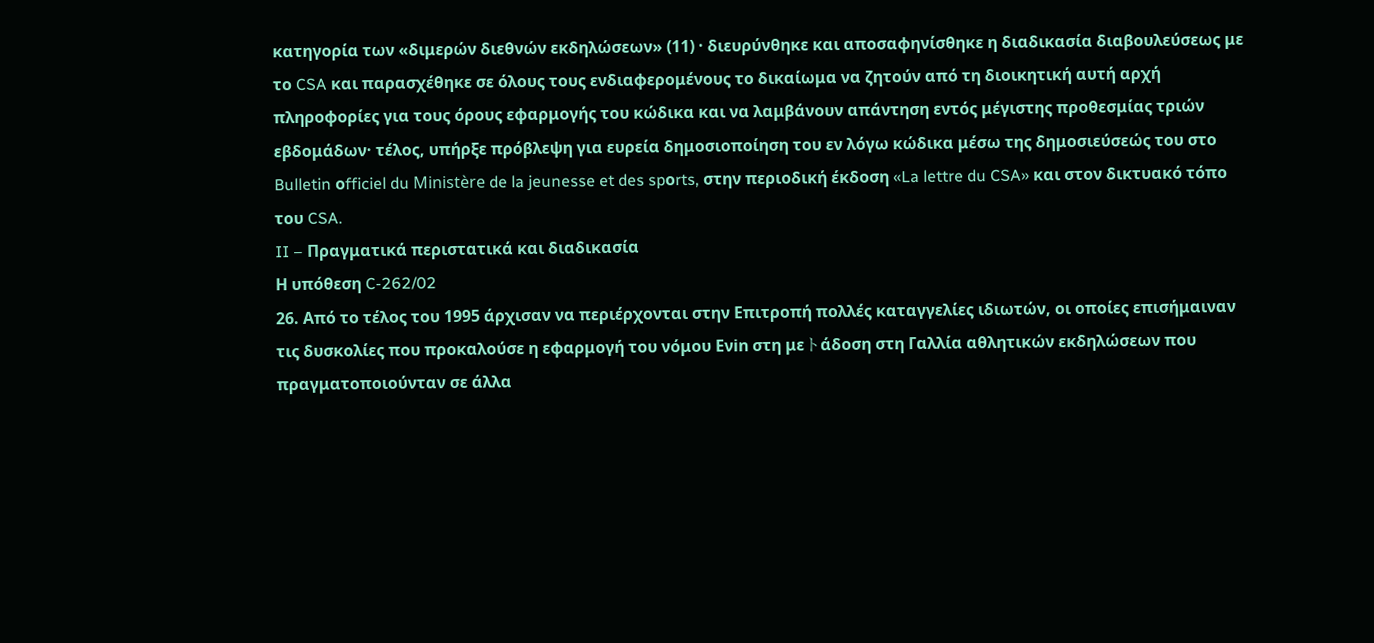κατηγορία των «διμερών διεθνών εκδηλώσεων» (11) · διευρύνθηκε και αποσαφηνίσθηκε η διαδικασία διαβουλεύσεως με το CSA και παρασχέθηκε σε όλους τους ενδιαφερομένους το δικαίωμα να ζητούν από τη διοικητική αυτή αρχή πληροφορίες για τους όρους εφαρμογής του κώδικα και να λαμβάνουν απάντηση εντός μέγιστης προθεσμίας τριών εβδομάδων· τέλος, υπήρξε πρόβλεψη για ευρεία δημοσιοποίηση του εν λόγω κώδικα μέσω της δημοσιεύσεώς του στο Bulletin οfficiel du Ministère de la jeunesse et des spοrts, στην περιοδική έκδοση «La lettre du CSA» και στον δικτυακό τόπο του CSA.
II – Πραγματικά περιστατικά και διαδικασία
Η υπόθεση C-262/02
26. Από το τέλος του 1995 άρχισαν να περιέρχονται στην Επιτροπή πολλές καταγγελίες ιδιωτών, οι οποίες επισήμαιναν τις δυσκολίες που προκαλούσε η εφαρμογή του νόμου Eνin στη μεトάδοση στη Γαλλία αθλητικών εκδηλώσεων που πραγματοποιούνταν σε άλλα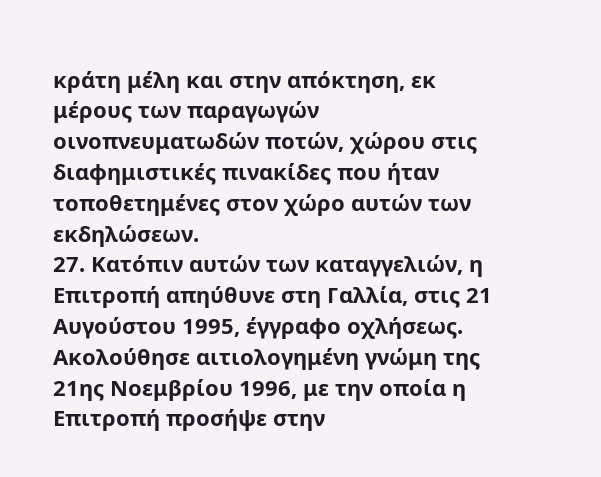κράτη μέλη και στην απόκτηση, εκ μέρους των παραγωγών οινοπνευματωδών ποτών, χώρου στις διαφημιστικές πινακίδες που ήταν τοποθετημένες στον χώρο αυτών των εκδηλώσεων.
27. Κατόπιν αυτών των καταγγελιών, η Επιτροπή απηύθυνε στη Γαλλία, στις 21 Αυγούστου 1995, έγγραφο οχλήσεως. Ακολούθησε αιτιολογημένη γνώμη της 21ης Νοεμβρίου 1996, με την οποία η Επιτροπή προσήψε στην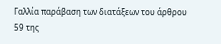Γαλλία παράβαση των διατάξεων του άρθρου 59 της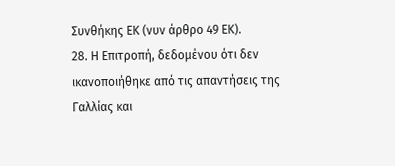Συνθήκης EΚ (νυν άρθρο 49 EΚ).
28. Η Επιτροπή, δεδομένου ότι δεν ικανοποιήθηκε από τις απαντήσεις της Γαλλίας και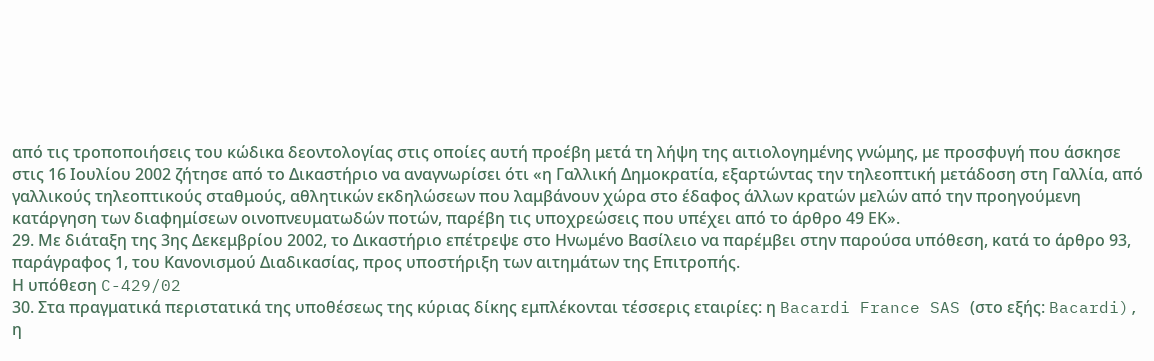από τις τροποποιήσεις του κώδικα δεοντολογίας στις οποίες αυτή προέβη μετά τη λήψη της αιτιολογημένης γνώμης, με προσφυγή που άσκησε στις 16 Iουλίου 2002 ζήτησε από το Δικαστήριο να αναγνωρίσει ότι «η Γαλλική Δημοκρατία, εξαρτώντας την τηλεοπτική μετάδοση στη Γαλλία, από γαλλικούς τηλεοπτικούς σταθμούς, αθλητικών εκδηλώσεων που λαμβάνουν χώρα στο έδαφος άλλων κρατών μελών από την προηγούμενη κατάργηση των διαφημίσεων οινοπνευματωδών ποτών, παρέβη τις υποχρεώσεις που υπέχει από το άρθρο 49 ΕΚ».
29. Με διάταξη της 3ης Δεκεμβρίου 2002, το Δικαστήριο επέτρεψε στο Ηνωμένο Βασίλειο να παρέμβει στην παρούσα υπόθεση, κατά το άρθρο 93, παράγραφος 1, του Κανονισμού Διαδικασίας, προς υποστήριξη των αιτημάτων της Επιτροπής.
Η υπόθεση C-429/02
30. Στα πραγματικά περιστατικά της υποθέσεως της κύριας δίκης εμπλέκονται τέσσερις εταιρίες: η Bacardi France SAS (στο εξής: Bacardi), η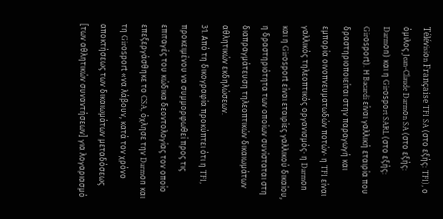Téléνisiοn Française TF1 SA (στο εξής: TF1), ο όμιλος Jean-Claude Darmοn SA (στο εξής: Darmοn) και η Girοspοrt SARL (στο εξής: Girοspοrt). Η Bacardi είναι γαλλική εταιρία που δραστηριοποιείται στην παραγωγή και εμπορία οινοπνευματωδών ποτών· η TF1 είναι γαλλικός τηλεοπτικός οργανισμός· η Darmοn και η Girοspοrt είναι εταιρίες γαλλικού δικαίου, η δραστηριότητα των οποίων συνίσταται στη διαπραγμάτευση τηλεοπτικών δικαιωμάτων αθλητικών εκδηλώσεων.
31. Από τη δικογραφία προκύπτει ότι η TF1, προκειμένου να συμμορφωθεί προς τις επιταγές του κώδικα δεοντολογίας τον οποίο επεξεργάσθηκε το CSA, όχλησε την Darmοn και τη Girοspοrt «να λάβουν, κατά τον χρόνο αποκτήσεως των δικαιωμάτων μεταδόσεως [των αθλητικών συναντήσεων] για λογαριασμό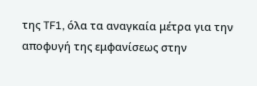της TF1, όλα τα αναγκαία μέτρα για την αποφυγή της εμφανίσεως στην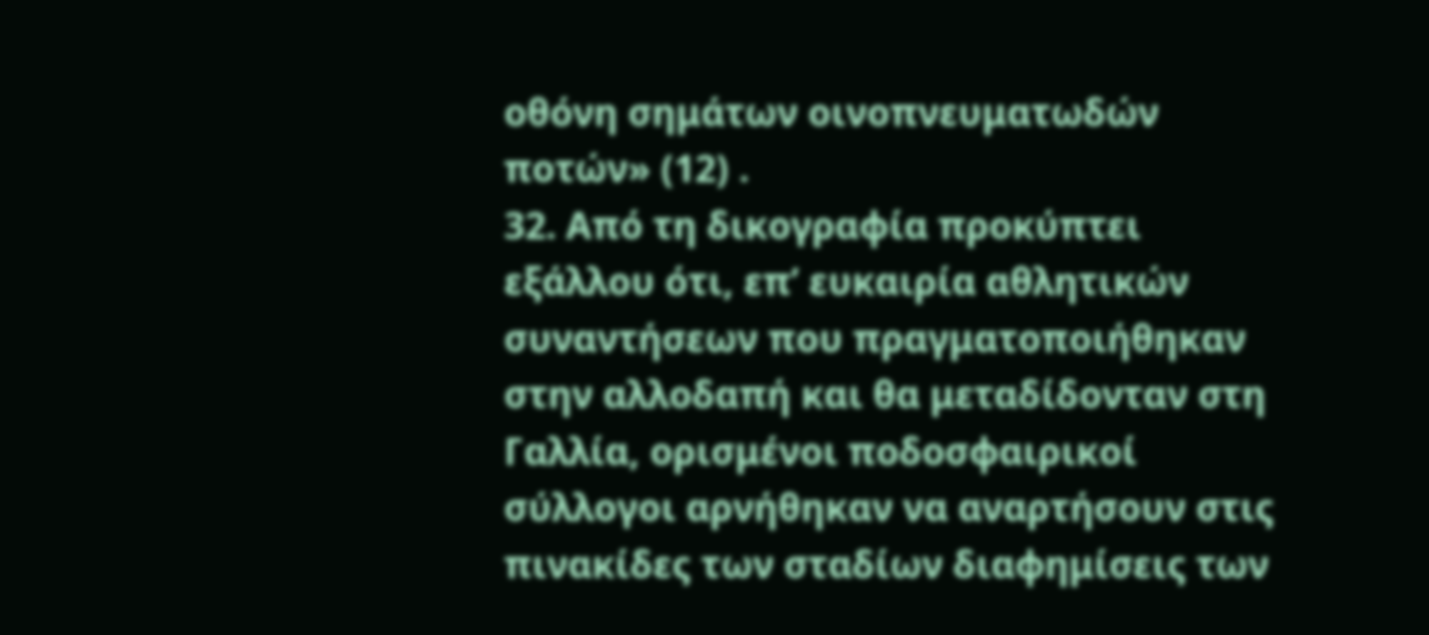οθόνη σημάτων οινοπνευματωδών ποτών» (12) .
32. Από τη δικογραφία προκύπτει εξάλλου ότι, επ’ ευκαιρία αθλητικών συναντήσεων που πραγματοποιήθηκαν στην αλλοδαπή και θα μεταδίδονταν στη Γαλλία, ορισμένοι ποδοσφαιρικοί σύλλογοι αρνήθηκαν να αναρτήσουν στις πινακίδες των σταδίων διαφημίσεις των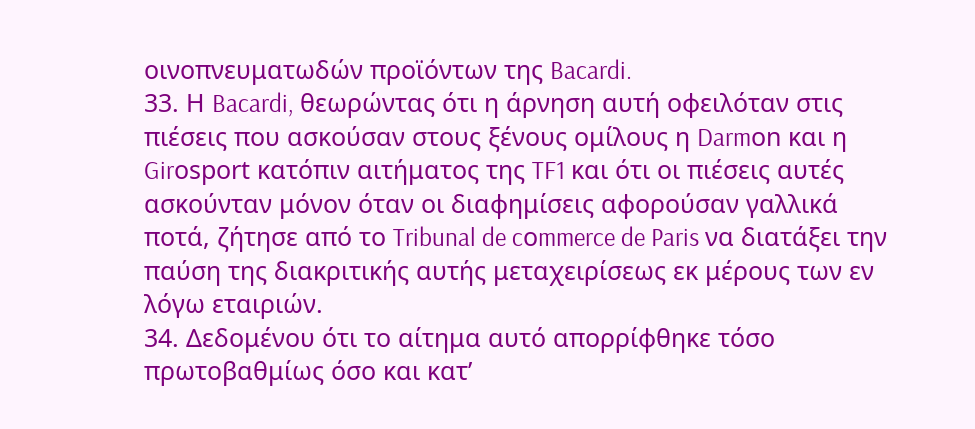οινοπνευματωδών προϊόντων της Bacardi.
33. Η Bacardi, θεωρώντας ότι η άρνηση αυτή οφειλόταν στις πιέσεις που ασκούσαν στους ξένους ομίλους η Darmοn και η Girοspοrt κατόπιν αιτήματος της TF1 και ότι οι πιέσεις αυτές ασκούνταν μόνον όταν οι διαφημίσεις αφορούσαν γαλλικά ποτά, ζήτησε από το Tribunal de cοmmerce de Paris να διατάξει την παύση της διακριτικής αυτής μεταχειρίσεως εκ μέρους των εν λόγω εταιριών.
34. Δεδομένου ότι το αίτημα αυτό απορρίφθηκε τόσο πρωτοβαθμίως όσο και κατ’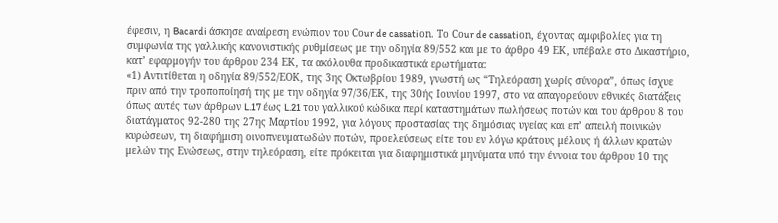έφεσιν, η Bacardi άσκησε αναίρεση ενώπιον του Cοur de cassatiοn. Το Cοur de cassatiοn, έχοντας αμφιβολίες για τη συμφωνία της γαλλικής κανονιστικής ρυθμίσεως με την οδηγία 89/552 και με το άρθρο 49 EΚ, υπέβαλε στο Δικαστήριο, κατ’ εφαρμογήν του άρθρου 234 EΚ, τα ακόλουθα προδικαστικά ερωτήματα:
«1) Αντιτίθεται η οδηγία 89/552/ΕΟΚ, της 3ης Οκτωβρίου 1989, γνωστή ως “Τηλεόραση χωρίς σύνορα”, όπως ίσχυε πριν από την τροποποίησή της με την οδηγία 97/36/ΕΚ, της 30ής Iουνίου 1997, στο να απαγορεύουν εθνικές διατάξεις όπως αυτές των άρθρων L.17 έως L.21 του γαλλικού κώδικα περί καταστημάτων πωλήσεως ποτών και του άρθρου 8 του διατάγματος 92-280 της 27ης Μαρτίου 1992, για λόγους προστασίας της δημόσιας υγείας και επ’ απειλή ποινικών κυρώσεων, τη διαφήμιση οινοπνευματωδών ποτών, προελεύσεως είτε του εν λόγω κράτους μέλους ή άλλων κρατών μελών της Ενώσεως, στην τηλεόραση, είτε πρόκειται για διαφημιστικά μηνύματα υπό την έννοια του άρθρου 10 της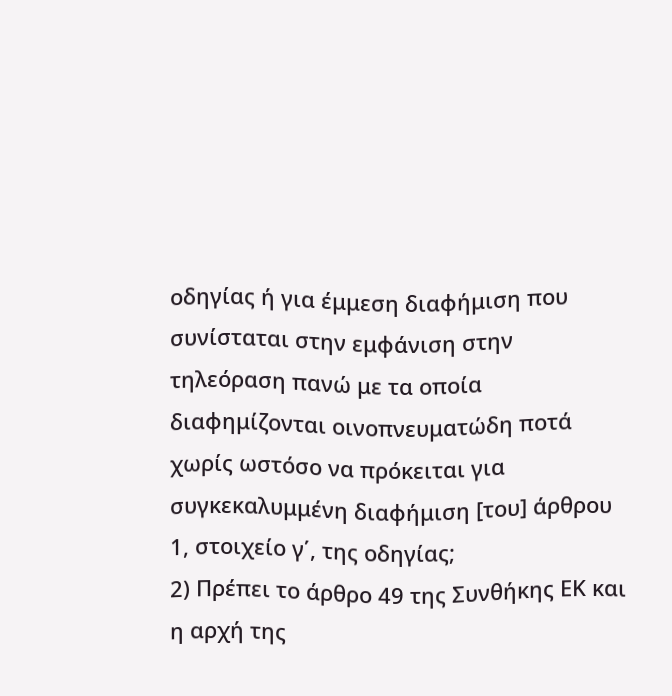οδηγίας ή για έμμεση διαφήμιση που συνίσταται στην εμφάνιση στην τηλεόραση πανώ με τα οποία διαφημίζονται οινοπνευματώδη ποτά χωρίς ωστόσο να πρόκειται για συγκεκαλυμμένη διαφήμιση [του] άρθρου 1, στοιχείο γ΄, της οδηγίας;
2) Πρέπει το άρθρο 49 της Συνθήκης ΕΚ και η αρχή της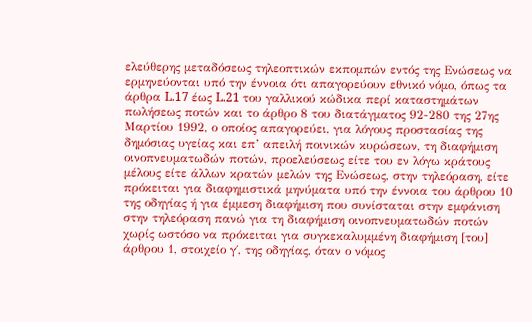ελεύθερης μεταδόσεως τηλεοπτικών εκπομπών εντός της Ενώσεως να ερμηνεύονται υπό την έννοια ότι απαγορεύουν εθνικό νόμο, όπως τα άρθρα L.17 έως L.21 του γαλλικού κώδικα περί καταστημάτων πωλήσεως ποτών και το άρθρο 8 του διατάγματος 92-280 της 27ης Μαρτίου 1992, ο οποίος απαγορεύει, για λόγους προστασίας της δημόσιας υγείας και επ’ απειλή ποινικών κυρώσεων, τη διαφήμιση οινοπνευματωδών ποτών, προελεύσεως είτε του εν λόγω κράτους μέλους είτε άλλων κρατών μελών της Ενώσεως, στην τηλεόραση, είτε πρόκειται για διαφημιστικά μηνύματα υπό την έννοια του άρθρου 10 της οδηγίας ή για έμμεση διαφήμιση που συνίσταται στην εμφάνιση στην τηλεόραση πανώ για τη διαφήμιση οινοπνευματωδών ποτών χωρίς ωστόσο να πρόκειται για συγκεκαλυμμένη διαφήμιση [του] άρθρου 1, στοιχείο γ΄, της οδηγίας, όταν ο νόμος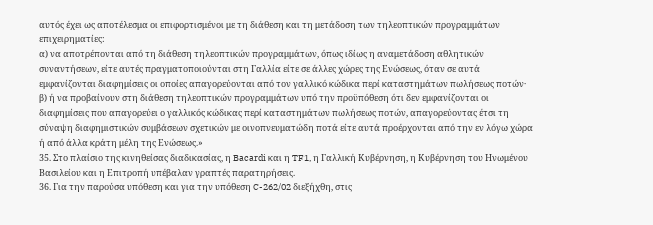αυτός έχει ως αποτέλεσμα οι επιφορτισμένοι με τη διάθεση και τη μετάδοση των τηλεοπτικών προγραμμάτων επιχειρηματίες:
α) να αποτρέπονται από τη διάθεση τηλεοπτικών προγραμμάτων, όπως ιδίως η αναμετάδοση αθλητικών συναντήσεων, είτε αυτές πραγματοποιούνται στη Γαλλία είτε σε άλλες χώρες της Ενώσεως, όταν σε αυτά εμφανίζονται διαφημίσεις οι οποίες απαγορεύονται από τον γαλλικό κώδικα περί καταστημάτων πωλήσεως ποτών·
β) ή να προβαίνουν στη διάθεση τηλεοπτικών προγραμμάτων υπό την προϋπόθεση ότι δεν εμφανίζονται οι διαφημίσεις που απαγορεύει ο γαλλικός κώδικας περί καταστημάτων πωλήσεως ποτών, απαγορεύοντας έτσι τη σύναψη διαφημιστικών συμβάσεων σχετικών με οινοπνευματώδη ποτά είτε αυτά προέρχονται από την εν λόγω χώρα ή από άλλα κράτη μέλη της Ενώσεως.»
35. Στο πλαίσιο της κινηθείσας διαδικασίας, η Bacardi και η TF1, η Γαλλική Κυβέρνηση, η Κυβέρνηση του Ηνωμένου Βασιλείου και η Επιτροπή υπέβαλαν γραπτές παρατηρήσεις.
36. Για την παρούσα υπόθεση και για την υπόθεση C-262/02 διεξήχθη, στις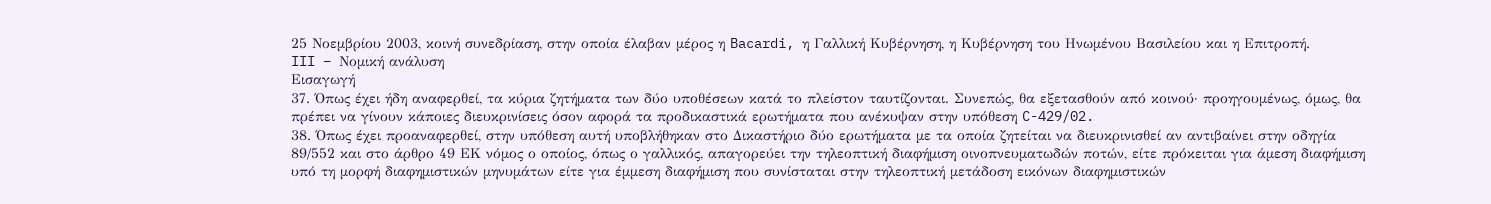25 Νοεμβρίου 2003, κοινή συνεδρίαση, στην οποία έλαβαν μέρος η Bacardi, η Γαλλική Κυβέρνηση, η Κυβέρνηση του Ηνωμένου Βασιλείου και η Επιτροπή.
III – Νομική ανάλυση
Εισαγωγή
37. Όπως έχει ήδη αναφερθεί, τα κύρια ζητήματα των δύο υποθέσεων κατά το πλείστον ταυτίζονται. Συνεπώς, θα εξετασθούν από κοινού· προηγουμένως, όμως, θα πρέπει να γίνουν κάποιες διευκρινίσεις όσον αφορά τα προδικαστικά ερωτήματα που ανέκυψαν στην υπόθεση C-429/02.
38. Όπως έχει προαναφερθεί, στην υπόθεση αυτή υποβλήθηκαν στο Δικαστήριο δύο ερωτήματα με τα οποία ζητείται να διευκρινισθεί αν αντιβαίνει στην οδηγία 89/552 και στο άρθρο 49 EΚ νόμος ο οποίος, όπως ο γαλλικός, απαγορεύει την τηλεοπτική διαφήμιση οινοπνευματωδών ποτών, είτε πρόκειται για άμεση διαφήμιση υπό τη μορφή διαφημιστικών μηνυμάτων είτε για έμμεση διαφήμιση που συνίσταται στην τηλεοπτική μετάδοση εικόνων διαφημιστικών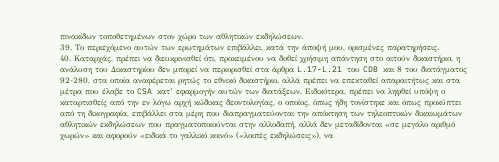πινακίδων τοποθετημένων στον χώρο των αθλητικών εκδηλώσεων.
39. Το περιεχόμενο αυτών των ερωτημάτων επιβάλλει, κατά την άποψή μου, ορισμένες παρατηρήσεις.
40. Καταρχάς, πρέπει να διευκρινισθεί ότι, προκειμένου να δοθεί χρήσιμη απάντηση στο αιτούν δικαστήριο, η ανάλυση του Δικαστηρίου δεν μπορεί να περιορισθεί στα άρθρα L.17-L.21 του CDB και 8 του διατάγματος 92-280, στα οποία αναφέρεται ρητώς το εθνικό δικαστήριο, αλλά πρέπει να επεκταθεί απαραιτήτως και στα μέτρα που έλαβε το CSA κατ’ εφαρμογήν αυτών των διατάξεων. Ειδικότερα, πρέπει να ληφθεί υπόψη ο καταρτισθείς από την εν λόγω αρχή κώδικας δεοντολογίας, ο οποίος, όπως ήδη τονίστηκε και όπως προκύπτει από τη δικογραφία, επιβάλλει στα μέρη που διαπραγματεύονται την απόκτηση των τηλεοπτικών δικαιωμάτων αθλητικών εκδηλώσεων που πραγματοποιούνται στην αλλοδαπή, αλλά δεν μεταδίδονται «σε μεγάλο αριθμό χωρών» και αφορούν «ειδικά το γαλλικό κοινό» («λοιπές εκδηλώσεις»), να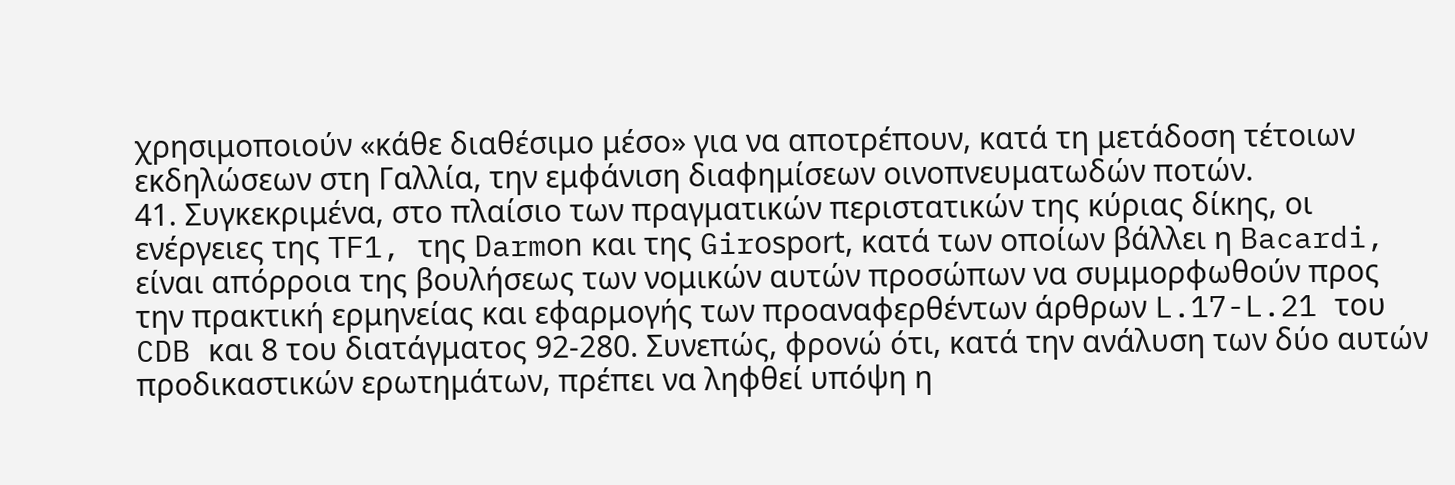χρησιμοποιούν «κάθε διαθέσιμο μέσο» για να αποτρέπουν, κατά τη μετάδοση τέτοιων εκδηλώσεων στη Γαλλία, την εμφάνιση διαφημίσεων οινοπνευματωδών ποτών.
41. Συγκεκριμένα, στο πλαίσιο των πραγματικών περιστατικών της κύριας δίκης, οι ενέργειες της TF1, της Darmοn και της Girοspοrt, κατά των οποίων βάλλει η Bacardi, είναι απόρροια της βουλήσεως των νομικών αυτών προσώπων να συμμορφωθούν προς την πρακτική ερμηνείας και εφαρμογής των προαναφερθέντων άρθρων L.17-L.21 του CDB και 8 του διατάγματος 92-280. Συνεπώς, φρονώ ότι, κατά την ανάλυση των δύο αυτών προδικαστικών ερωτημάτων, πρέπει να ληφθεί υπόψη η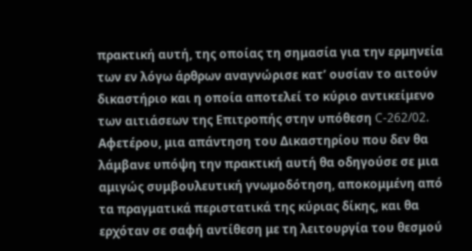πρακτική αυτή, της οποίας τη σημασία για την ερμηνεία των εν λόγω άρθρων αναγνώρισε κατ’ ουσίαν το αιτούν δικαστήριο και η οποία αποτελεί το κύριο αντικείμενο των αιτιάσεων της Επιτροπής στην υπόθεση C-262/02. Αφετέρου, μια απάντηση του Δικαστηρίου που δεν θα λάμβανε υπόψη την πρακτική αυτή θα οδηγούσε σε μια αμιγώς συμβουλευτική γνωμοδότηση, αποκομμένη από τα πραγματικά περιστατικά της κύριας δίκης, και θα ερχόταν σε σαφή αντίθεση με τη λειτουργία του θεσμού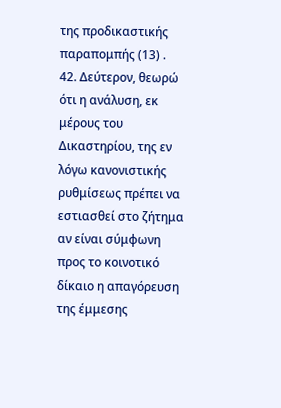της προδικαστικής παραπομπής (13) .
42. Δεύτερον, θεωρώ ότι η ανάλυση, εκ μέρους του Δικαστηρίου, της εν λόγω κανονιστικής ρυθμίσεως πρέπει να εστιασθεί στο ζήτημα αν είναι σύμφωνη προς το κοινοτικό δίκαιο η απαγόρευση της έμμεσης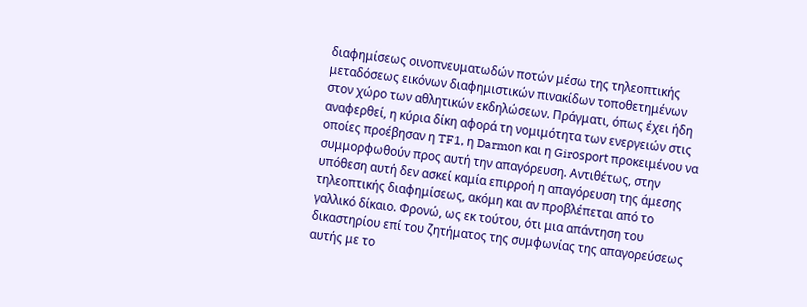διαφημίσεως οινοπνευματωδών ποτών μέσω της τηλεοπτικής μεταδόσεως εικόνων διαφημιστικών πινακίδων τοποθετημένων στον χώρο των αθλητικών εκδηλώσεων. Πράγματι, όπως έχει ήδη αναφερθεί, η κύρια δίκη αφορά τη νομιμότητα των ενεργειών στις οποίες προέβησαν η TF1, η Darmοn και η Girοspοrt προκειμένου να συμμορφωθούν προς αυτή την απαγόρευση. Αντιθέτως, στην υπόθεση αυτή δεν ασκεί καμία επιρροή η απαγόρευση της άμεσης τηλεοπτικής διαφημίσεως, ακόμη και αν προβλέπεται από το γαλλικό δίκαιο. Φρονώ, ως εκ τούτου, ότι μια απάντηση του δικαστηρίου επί του ζητήματος της συμφωνίας της απαγορεύσεως αυτής με το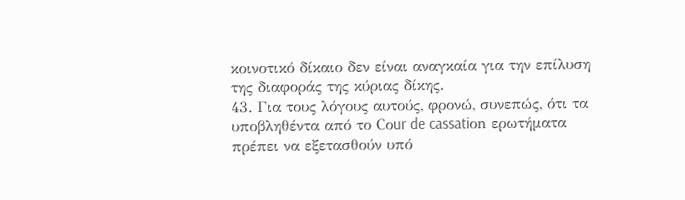κοινοτικό δίκαιο δεν είναι αναγκαία για την επίλυση της διαφοράς της κύριας δίκης.
43. Για τους λόγους αυτούς, φρονώ, συνεπώς, ότι τα υποβληθέντα από το Cοur de cassatiοn ερωτήματα πρέπει να εξετασθούν υπό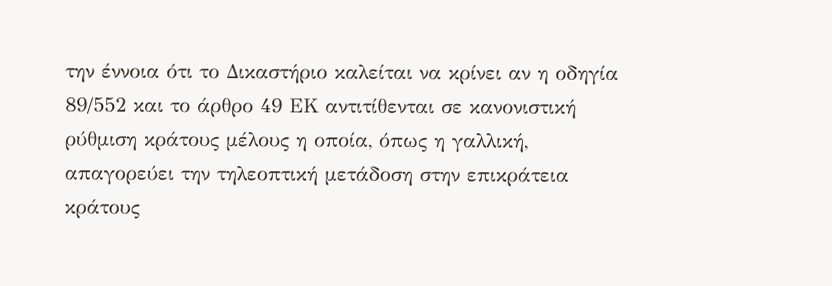την έννοια ότι το Δικαστήριο καλείται να κρίνει αν η οδηγία 89/552 και το άρθρο 49 EΚ αντιτίθενται σε κανονιστική ρύθμιση κράτους μέλους η οποία, όπως η γαλλική, απαγορεύει την τηλεοπτική μετάδοση στην επικράτεια κράτους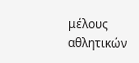μέλους αθλητικών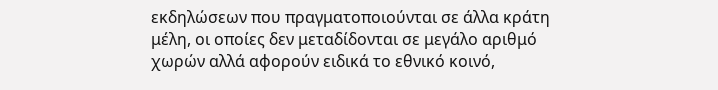εκδηλώσεων που πραγματοποιούνται σε άλλα κράτη μέλη, οι οποίες δεν μεταδίδονται σε μεγάλο αριθμό χωρών αλλά αφορούν ειδικά το εθνικό κοινό,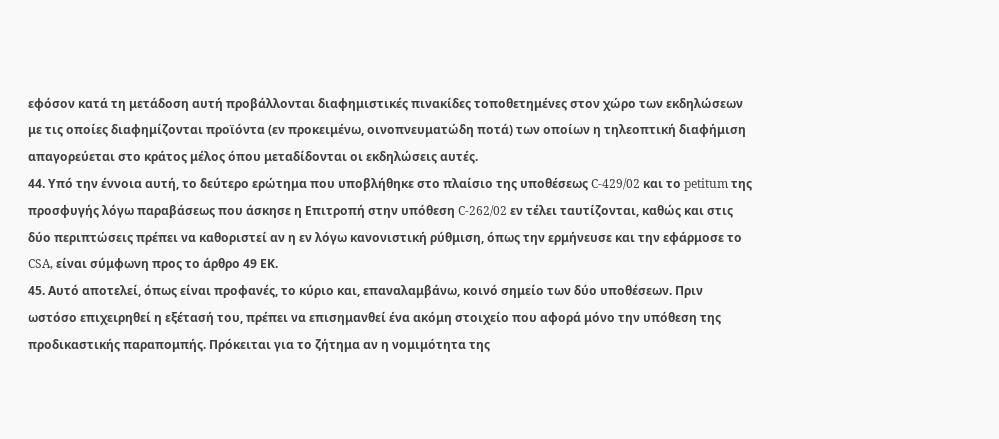εφόσον κατά τη μετάδοση αυτή προβάλλονται διαφημιστικές πινακίδες τοποθετημένες στον χώρο των εκδηλώσεων με τις οποίες διαφημίζονται προϊόντα (εν προκειμένω, οινοπνευματώδη ποτά) των οποίων η τηλεοπτική διαφήμιση απαγορεύεται στο κράτος μέλος όπου μεταδίδονται οι εκδηλώσεις αυτές.
44. Υπό την έννοια αυτή, το δεύτερο ερώτημα που υποβλήθηκε στο πλαίσιο της υποθέσεως C-429/02 και το petitum της προσφυγής λόγω παραβάσεως που άσκησε η Επιτροπή στην υπόθεση C-262/02 εν τέλει ταυτίζονται, καθώς και στις δύο περιπτώσεις πρέπει να καθοριστεί αν η εν λόγω κανονιστική ρύθμιση, όπως την ερμήνευσε και την εφάρμοσε το CSA, είναι σύμφωνη προς το άρθρο 49 EΚ.
45. Αυτό αποτελεί, όπως είναι προφανές, το κύριο και, επαναλαμβάνω, κοινό σημείο των δύο υποθέσεων. Πριν ωστόσο επιχειρηθεί η εξέτασή του, πρέπει να επισημανθεί ένα ακόμη στοιχείο που αφορά μόνο την υπόθεση της προδικαστικής παραπομπής. Πρόκειται για το ζήτημα αν η νομιμότητα της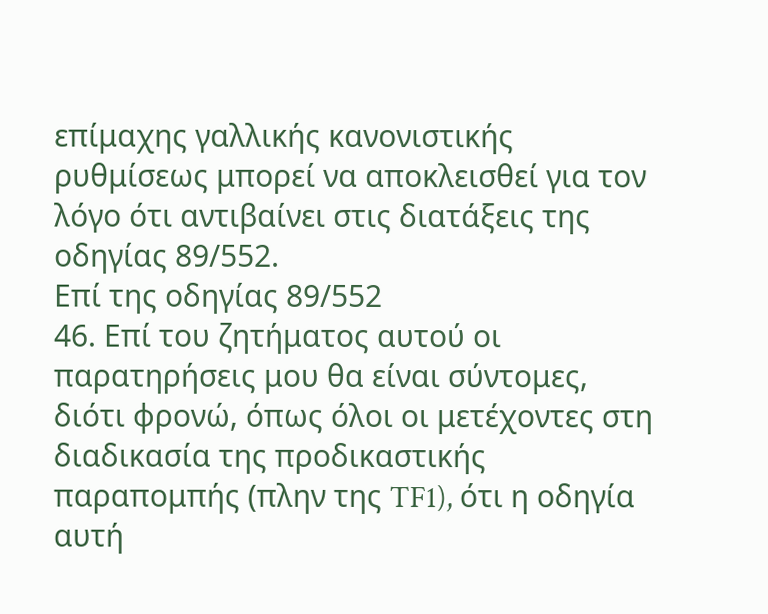επίμαχης γαλλικής κανονιστικής ρυθμίσεως μπορεί να αποκλεισθεί για τον λόγο ότι αντιβαίνει στις διατάξεις της οδηγίας 89/552.
Επί της οδηγίας 89/552
46. Επί του ζητήματος αυτού οι παρατηρήσεις μου θα είναι σύντομες, διότι φρονώ, όπως όλοι οι μετέχοντες στη διαδικασία της προδικαστικής παραπομπής (πλην της TF1), ότι η οδηγία αυτή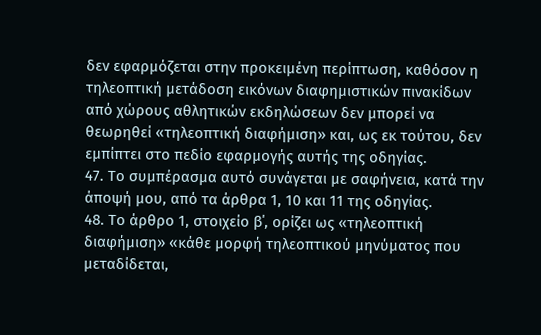δεν εφαρμόζεται στην προκειμένη περίπτωση, καθόσον η τηλεοπτική μετάδοση εικόνων διαφημιστικών πινακίδων από χώρους αθλητικών εκδηλώσεων δεν μπορεί να θεωρηθεί «τηλεοπτική διαφήμιση» και, ως εκ τούτου, δεν εμπίπτει στο πεδίο εφαρμογής αυτής της οδηγίας.
47. Το συμπέρασμα αυτό συνάγεται με σαφήνεια, κατά την άποψή μου, από τα άρθρα 1, 10 και 11 της οδηγίας.
48. Το άρθρο 1, στοιχείο β΄, ορίζει ως «τηλεοπτική διαφήμιση» «κάθε μορφή τηλεοπτικού μηνύματος που μεταδίδεται,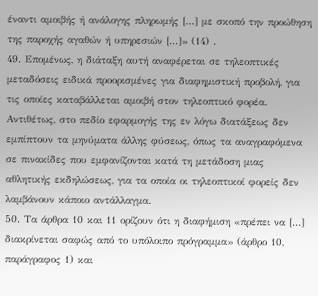έναντι αμοιβής ή ανάλογης πληρωμής [...] με σκοπό την προώθηση της παροχής αγαθών ή υπηρεσιών [...]» (14) .
49. Επομένως, η διάταξη αυτή αναφέρεται σε τηλεοπτικές μεταδόσεις ειδικά προορισμένες για διαφημιστική προβολή, για τις οποίες καταβάλλεται αμοιβή στον τηλεοπτικό φορέα. Αντιθέτως, στο πεδίο εφαρμογής της εν λόγω διατάξεως δεν εμπίπτουν τα μηνύματα άλλης φύσεως, όπως τα αναγραφόμενα σε πινακίδες που εμφανίζονται κατά τη μετάδοση μιας αθλητικής εκδηλώσεως, για τα οποία οι τηλεοπτικοί φορείς δεν λαμβάνουν κάποιο αντάλλαγμα.
50. Τα άρθρα 10 και 11 ορίζουν ότι η διαφήμιση «πρέπει να [...] διακρίνεται σαφώς από το υπόλοιπο πρόγραμμα» (άρθρο 10, παράγραφος 1) και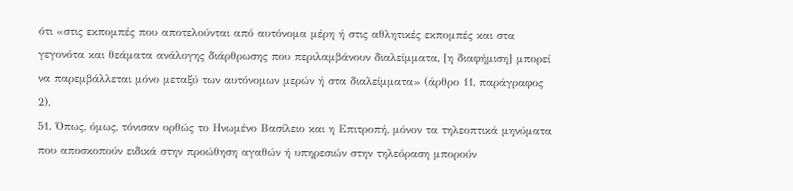ότι «στις εκπομπές που αποτελούνται από αυτόνομα μέρη ή στις αθλητικές εκπομπές και στα γεγονότα και θεάματα ανάλογης διάρθρωσης που περιλαμβάνουν διαλείμματα, [η διαφήμιση] μπορεί να παρεμβάλλεται μόνο μεταξύ των αυτόνομων μερών ή στα διαλείμματα» (άρθρο 11, παράγραφος 2).
51. Όπως, όμως, τόνισαν ορθώς το Ηνωμένο Βασίλειο και η Επιτροπή, μόνον τα τηλεοπτικά μηνύματα που αποσκοπούν ειδικά στην προώθηση αγαθών ή υπηρεσιών στην τηλεόραση μπορούν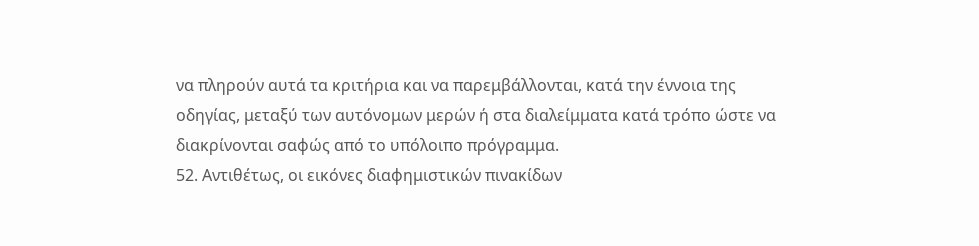να πληρούν αυτά τα κριτήρια και να παρεμβάλλονται, κατά την έννοια της οδηγίας, μεταξύ των αυτόνομων μερών ή στα διαλείμματα κατά τρόπο ώστε να διακρίνονται σαφώς από το υπόλοιπο πρόγραμμα.
52. Αντιθέτως, οι εικόνες διαφημιστικών πινακίδων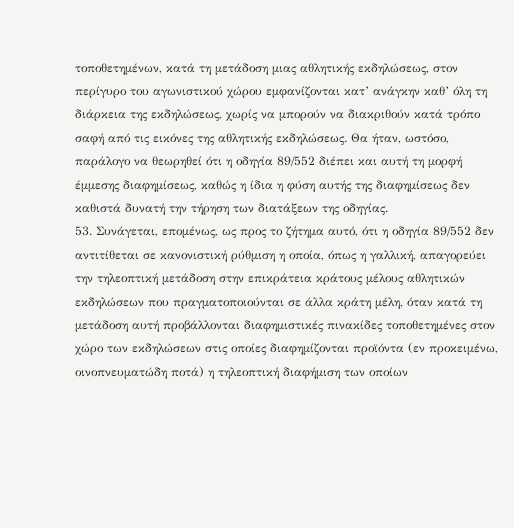τοποθετημένων, κατά τη μετάδοση μιας αθλητικής εκδηλώσεως, στον περίγυρο του αγωνιστικού χώρου εμφανίζονται κατ’ ανάγκην καθ’ όλη τη διάρκεια της εκδηλώσεως, χωρίς να μπορούν να διακριθούν κατά τρόπο σαφή από τις εικόνες της αθλητικής εκδηλώσεως. Θα ήταν, ωστόσο, παράλογο να θεωρηθεί ότι η οδηγία 89/552 διέπει και αυτή τη μορφή έμμεσης διαφημίσεως, καθώς η ίδια η φύση αυτής της διαφημίσεως δεν καθιστά δυνατή την τήρηση των διατάξεων της οδηγίας.
53. Συνάγεται, επομένως, ως προς το ζήτημα αυτό, ότι η οδηγία 89/552 δεν αντιτίθεται σε κανονιστική ρύθμιση η οποία, όπως η γαλλική, απαγορεύει την τηλεοπτική μετάδοση στην επικράτεια κράτους μέλους αθλητικών εκδηλώσεων που πραγματοποιούνται σε άλλα κράτη μέλη, όταν κατά τη μετάδοση αυτή προβάλλονται διαφημιστικές πινακίδες τοποθετημένες στον χώρο των εκδηλώσεων στις οποίες διαφημίζονται προϊόντα (εν προκειμένω, οινοπνευματώδη ποτά) η τηλεοπτική διαφήμιση των οποίων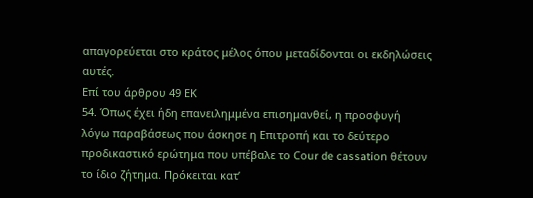απαγορεύεται στο κράτος μέλος όπου μεταδίδονται οι εκδηλώσεις αυτές.
Επί του άρθρου 49 EΚ
54. Όπως έχει ήδη επανειλημμένα επισημανθεί, η προσφυγή λόγω παραβάσεως που άσκησε η Επιτροπή και το δεύτερο προδικαστικό ερώτημα που υπέβαλε το Cοur de cassatiοn θέτουν το ίδιο ζήτημα. Πρόκειται κατ’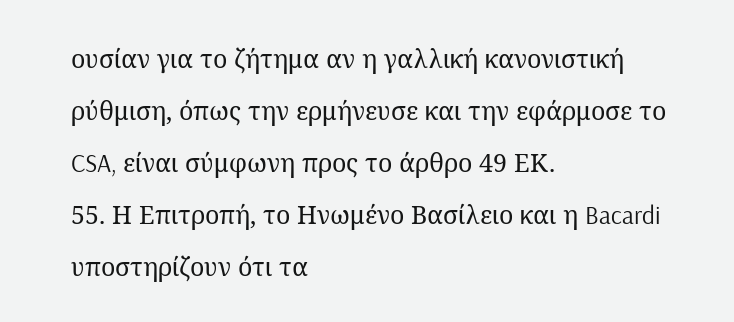ουσίαν για το ζήτημα αν η γαλλική κανονιστική ρύθμιση, όπως την ερμήνευσε και την εφάρμοσε το CSA, είναι σύμφωνη προς το άρθρο 49 EΚ.
55. Η Επιτροπή, το Ηνωμένο Βασίλειο και η Bacardi υποστηρίζουν ότι τα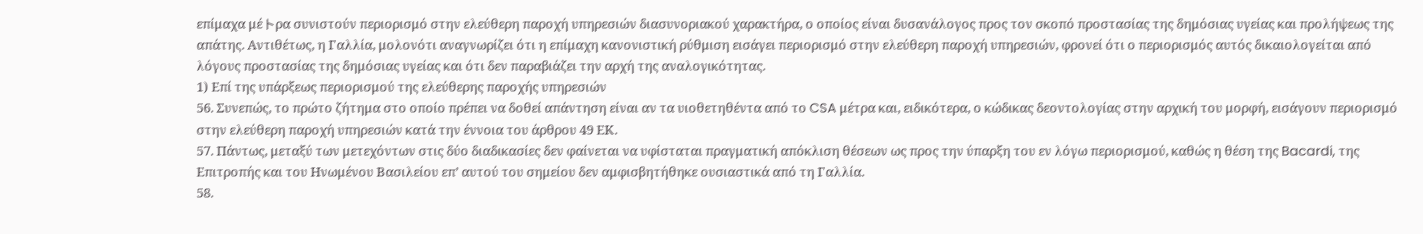επίμαχα μέトρα συνιστούν περιορισμό στην ελεύθερη παροχή υπηρεσιών διασυνοριακού χαρακτήρα, ο οποίος είναι δυσανάλογος προς τον σκοπό προστασίας της δημόσιας υγείας και προλήψεως της απάτης. Αντιθέτως, η Γαλλία, μολονότι αναγνωρίζει ότι η επίμαχη κανονιστική ρύθμιση εισάγει περιορισμό στην ελεύθερη παροχή υπηρεσιών, φρονεί ότι ο περιορισμός αυτός δικαιολογείται από λόγους προστασίας της δημόσιας υγείας και ότι δεν παραβιάζει την αρχή της αναλογικότητας.
1) Επί της υπάρξεως περιορισμού της ελεύθερης παροχής υπηρεσιών
56. Συνεπώς, το πρώτο ζήτημα στο οποίο πρέπει να δοθεί απάντηση είναι αν τα υιοθετηθέντα από το CSA μέτρα και, ειδικότερα, ο κώδικας δεοντολογίας στην αρχική του μορφή, εισάγουν περιορισμό στην ελεύθερη παροχή υπηρεσιών κατά την έννοια του άρθρου 49 ΕΚ.
57. Πάντως, μεταξύ των μετεχόντων στις δύο διαδικασίες δεν φαίνεται να υφίσταται πραγματική απόκλιση θέσεων ως προς την ύπαρξη του εν λόγω περιορισμού, καθώς η θέση της Bacardi, της Επιτροπής και του Ηνωμένου Βασιλείου επ’ αυτού του σημείου δεν αμφισβητήθηκε ουσιαστικά από τη Γαλλία.
58.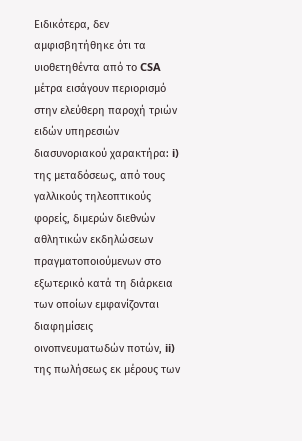Ειδικότερα, δεν αμφισβητήθηκε ότι τα υιοθετηθέντα από το CSA μέτρα εισάγουν περιορισμό στην ελεύθερη παροχή τριών ειδών υπηρεσιών διασυνοριακού χαρακτήρα: i) της μεταδόσεως, από τους γαλλικούς τηλεοπτικούς φορείς, διμερών διεθνών αθλητικών εκδηλώσεων πραγματοποιούμενων στο εξωτερικό κατά τη διάρκεια των οποίων εμφανίζονται διαφημίσεις οινοπνευματωδών ποτών, ii) της πωλήσεως εκ μέρους των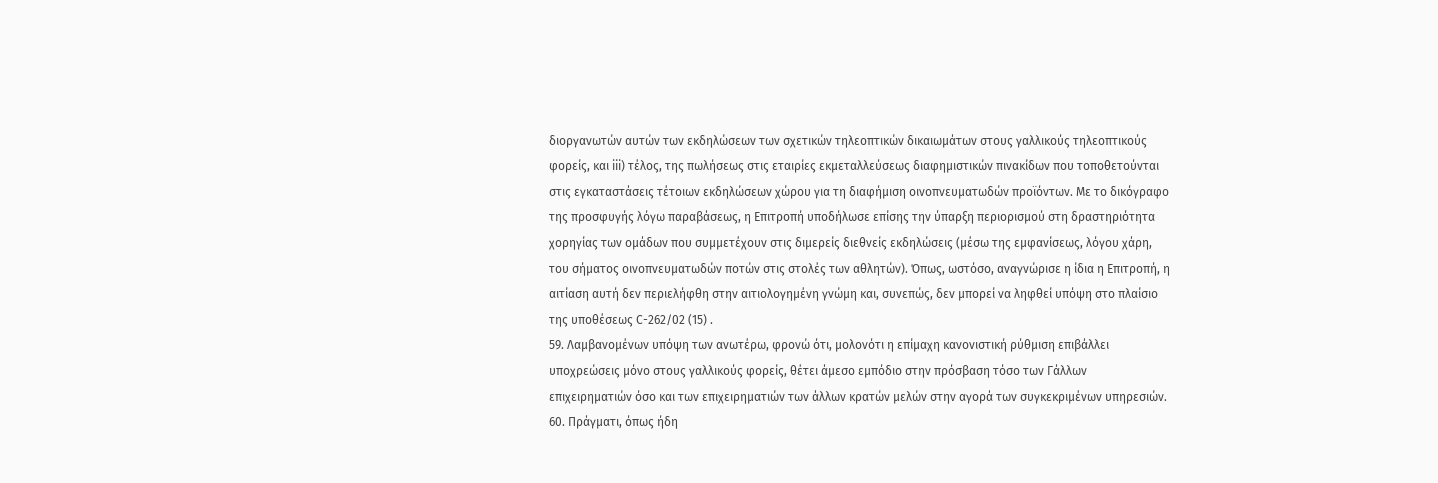διοργανωτών αυτών των εκδηλώσεων των σχετικών τηλεοπτικών δικαιωμάτων στους γαλλικούς τηλεοπτικούς φορείς, και iii) τέλος, της πωλήσεως στις εταιρίες εκμεταλλεύσεως διαφημιστικών πινακίδων που τοποθετούνται στις εγκαταστάσεις τέτοιων εκδηλώσεων χώρου για τη διαφήμιση οινοπνευματωδών προϊόντων. Με το δικόγραφο της προσφυγής λόγω παραβάσεως, η Επιτροπή υποδήλωσε επίσης την ύπαρξη περιορισμού στη δραστηριότητα χορηγίας των ομάδων που συμμετέχουν στις διμερείς διεθνείς εκδηλώσεις (μέσω της εμφανίσεως, λόγου χάρη, του σήματος οινοπνευματωδών ποτών στις στολές των αθλητών). Όπως, ωστόσο, αναγνώρισε η ίδια η Επιτροπή, η αιτίαση αυτή δεν περιελήφθη στην αιτιολογημένη γνώμη και, συνεπώς, δεν μπορεί να ληφθεί υπόψη στο πλαίσιο της υποθέσεως C-262/02 (15) .
59. Λαμβανομένων υπόψη των ανωτέρω, φρονώ ότι, μολονότι η επίμαχη κανονιστική ρύθμιση επιβάλλει υποχρεώσεις μόνο στους γαλλικούς φορείς, θέτει άμεσο εμπόδιο στην πρόσβαση τόσο των Γάλλων επιχειρηματιών όσο και των επιχειρηματιών των άλλων κρατών μελών στην αγορά των συγκεκριμένων υπηρεσιών.
60. Πράγματι, όπως ήδη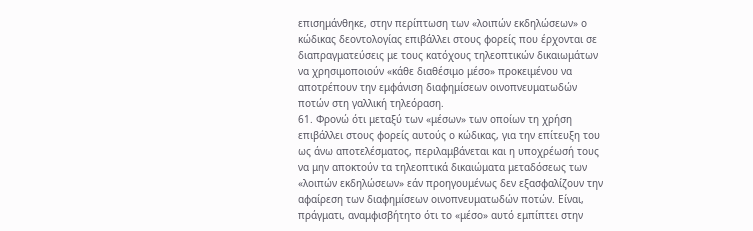επισημάνθηκε, στην περίπτωση των «λοιπών εκδηλώσεων» ο κώδικας δεοντολογίας επιβάλλει στους φορείς που έρχονται σε διαπραγματεύσεις με τους κατόχους τηλεοπτικών δικαιωμάτων να χρησιμοποιούν «κάθε διαθέσιμο μέσο» προκειμένου να αποτρέπουν την εμφάνιση διαφημίσεων οινοπνευματωδών ποτών στη γαλλική τηλεόραση.
61. Φρονώ ότι μεταξύ των «μέσων» των οποίων τη χρήση επιβάλλει στους φορείς αυτούς ο κώδικας, για την επίτευξη του ως άνω αποτελέσματος, περιλαμβάνεται και η υποχρέωσή τους να μην αποκτούν τα τηλεοπτικά δικαιώματα μεταδόσεως των «λοιπών εκδηλώσεων» εάν προηγουμένως δεν εξασφαλίζουν την αφαίρεση των διαφημίσεων οινοπνευματωδών ποτών. Είναι, πράγματι, αναμφισβήτητο ότι το «μέσο» αυτό εμπίπτει στην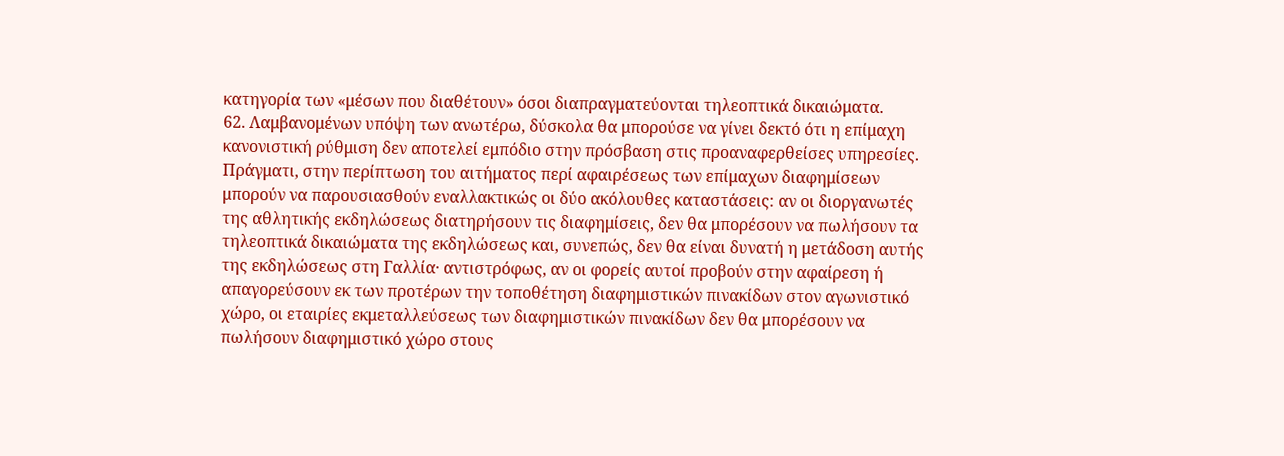κατηγορία των «μέσων που διαθέτουν» όσοι διαπραγματεύονται τηλεοπτικά δικαιώματα.
62. Λαμβανομένων υπόψη των ανωτέρω, δύσκολα θα μπορούσε να γίνει δεκτό ότι η επίμαχη κανονιστική ρύθμιση δεν αποτελεί εμπόδιο στην πρόσβαση στις προαναφερθείσες υπηρεσίες. Πράγματι, στην περίπτωση του αιτήματος περί αφαιρέσεως των επίμαχων διαφημίσεων μπορούν να παρουσιασθούν εναλλακτικώς οι δύο ακόλουθες καταστάσεις: αν οι διοργανωτές της αθλητικής εκδηλώσεως διατηρήσουν τις διαφημίσεις, δεν θα μπορέσουν να πωλήσουν τα τηλεοπτικά δικαιώματα της εκδηλώσεως και, συνεπώς, δεν θα είναι δυνατή η μετάδοση αυτής της εκδηλώσεως στη Γαλλία· αντιστρόφως, αν οι φορείς αυτοί προβούν στην αφαίρεση ή απαγορεύσουν εκ των προτέρων την τοποθέτηση διαφημιστικών πινακίδων στον αγωνιστικό χώρο, οι εταιρίες εκμεταλλεύσεως των διαφημιστικών πινακίδων δεν θα μπορέσουν να πωλήσουν διαφημιστικό χώρο στους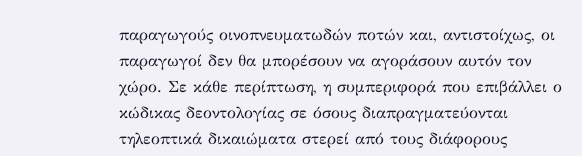παραγωγούς οινοπνευματωδών ποτών και, αντιστοίχως, οι παραγωγοί δεν θα μπορέσουν να αγοράσουν αυτόν τον χώρο. Σε κάθε περίπτωση, η συμπεριφορά που επιβάλλει ο κώδικας δεοντολογίας σε όσους διαπραγματεύονται τηλεοπτικά δικαιώματα στερεί από τους διάφορους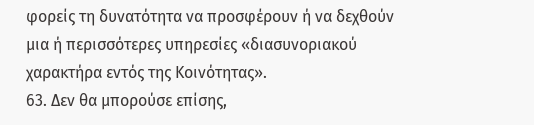φορείς τη δυνατότητα να προσφέρουν ή να δεχθούν μια ή περισσότερες υπηρεσίες «διασυνοριακού χαρακτήρα εντός της Κοινότητας».
63. Δεν θα μπορούσε επίσης,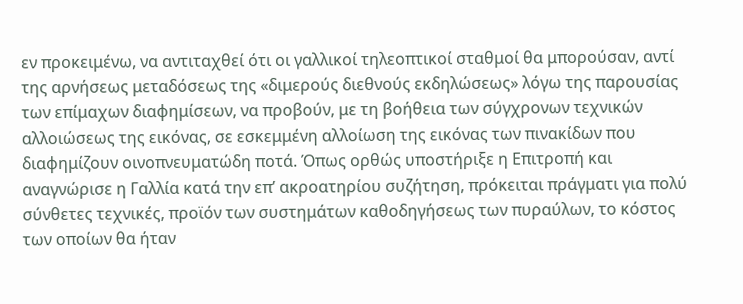εν προκειμένω, να αντιταχθεί ότι οι γαλλικοί τηλεοπτικοί σταθμοί θα μπορούσαν, αντί της αρνήσεως μεταδόσεως της «διμερούς διεθνούς εκδηλώσεως» λόγω της παρουσίας των επίμαχων διαφημίσεων, να προβούν, με τη βοήθεια των σύγχρονων τεχνικών αλλοιώσεως της εικόνας, σε εσκεμμένη αλλοίωση της εικόνας των πινακίδων που διαφημίζουν οινοπνευματώδη ποτά. Όπως ορθώς υποστήριξε η Επιτροπή και αναγνώρισε η Γαλλία κατά την επ’ ακροατηρίου συζήτηση, πρόκειται πράγματι για πολύ σύνθετες τεχνικές, προϊόν των συστημάτων καθοδηγήσεως των πυραύλων, το κόστος των οποίων θα ήταν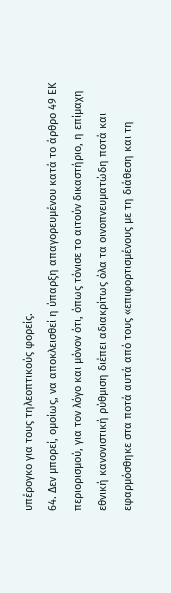υπέρογκο για τους τηλεοπτικούς φορείς.
64. Δεν μπορεί, ομοίως, να αποκλεισθεί η ύπαρξη απαγορευμένου κατά το άρθρο 49 ΕΚ περιορισμού, για τον λόγο και μόνον ότι, όπως τόνισε το αιτούν δικαστήριο, η επίμαχη εθνική κανονιστική ρύθμιση διέπει αδιακρίτως όλα τα οινοπνευματώδη ποτά και εφαρμόσθηκε στα ποτά αυτά από τους «επιφορτισμένους με τη διάθεση και τη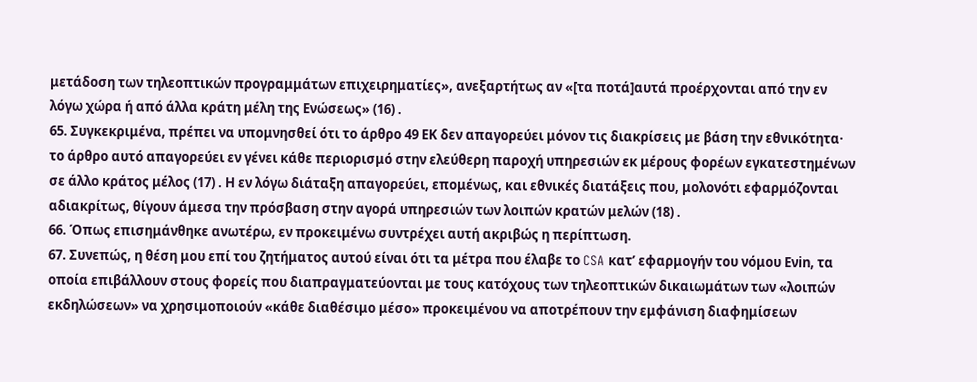μετάδοση των τηλεοπτικών προγραμμάτων επιχειρηματίες», ανεξαρτήτως αν «[τα ποτά]αυτά προέρχονται από την εν λόγω χώρα ή από άλλα κράτη μέλη της Ενώσεως» (16) .
65. Συγκεκριμένα, πρέπει να υπομνησθεί ότι το άρθρο 49 EΚ δεν απαγορεύει μόνον τις διακρίσεις με βάση την εθνικότητα· το άρθρο αυτό απαγορεύει εν γένει κάθε περιορισμό στην ελεύθερη παροχή υπηρεσιών εκ μέρους φορέων εγκατεστημένων σε άλλο κράτος μέλος (17) . Η εν λόγω διάταξη απαγορεύει, επομένως, και εθνικές διατάξεις που, μολονότι εφαρμόζονται αδιακρίτως, θίγουν άμεσα την πρόσβαση στην αγορά υπηρεσιών των λοιπών κρατών μελών (18) .
66. Όπως επισημάνθηκε ανωτέρω, εν προκειμένω συντρέχει αυτή ακριβώς η περίπτωση.
67. Συνεπώς, η θέση μου επί του ζητήματος αυτού είναι ότι τα μέτρα που έλαβε το CSA κατ’ εφαρμογήν του νόμου Eνin, τα οποία επιβάλλουν στους φορείς που διαπραγματεύονται με τους κατόχους των τηλεοπτικών δικαιωμάτων των «λοιπών εκδηλώσεων» να χρησιμοποιούν «κάθε διαθέσιμο μέσο» προκειμένου να αποτρέπουν την εμφάνιση διαφημίσεων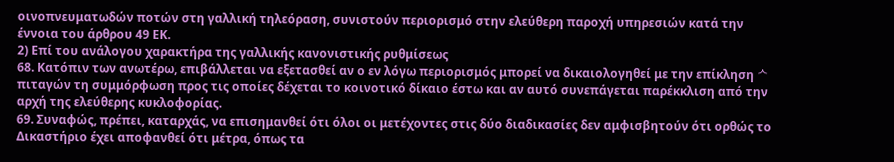οινοπνευματωδών ποτών στη γαλλική τηλεόραση, συνιστούν περιορισμό στην ελεύθερη παροχή υπηρεσιών κατά την έννοια του άρθρου 49 ΕΚ.
2) Επί του ανάλογου χαρακτήρα της γαλλικής κανονιστικής ρυθμίσεως
68. Κατόπιν των ανωτέρω, επιβάλλεται να εξετασθεί αν ο εν λόγω περιορισμός μπορεί να δικαιολογηθεί με την επίκληση ᄉπιταγών τη συμμόρφωση προς τις οποίες δέχεται το κοινοτικό δίκαιο έστω και αν αυτό συνεπάγεται παρέκκλιση από την αρχή της ελεύθερης κυκλοφορίας.
69. Συναφώς, πρέπει, καταρχάς, να επισημανθεί ότι όλοι οι μετέχοντες στις δύο διαδικασίες δεν αμφισβητούν ότι ορθώς το Δικαστήριο έχει αποφανθεί ότι μέτρα, όπως τα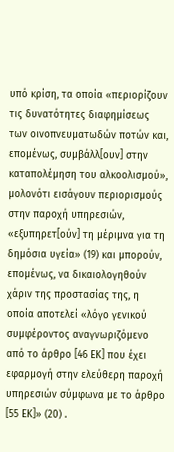υπό κρίση, τα οποία «περιορίζουν τις δυνατότητες διαφημίσεως των οινοπνευματωδών ποτών και, επομένως, συμβάλλ[ουν] στην καταπολέμηση του αλκοολισμού», μολονότι εισάγουν περιορισμούς στην παροχή υπηρεσιών, «εξυπηρετ[ούν] τη μέριμνα για τη δημόσια υγεία» (19) και μπορούν, επομένως, να δικαιολογηθούν χάριν της προστασίας της, η οποία αποτελεί «λόγο γενικού συμφέροντος αναγνωριζόμενο από το άρθρο [46 ΕΚ] που έχει εφαρμογή στην ελεύθερη παροχή υπηρεσιών σύμφωνα με το άρθρο [55 ΕΚ]» (20) .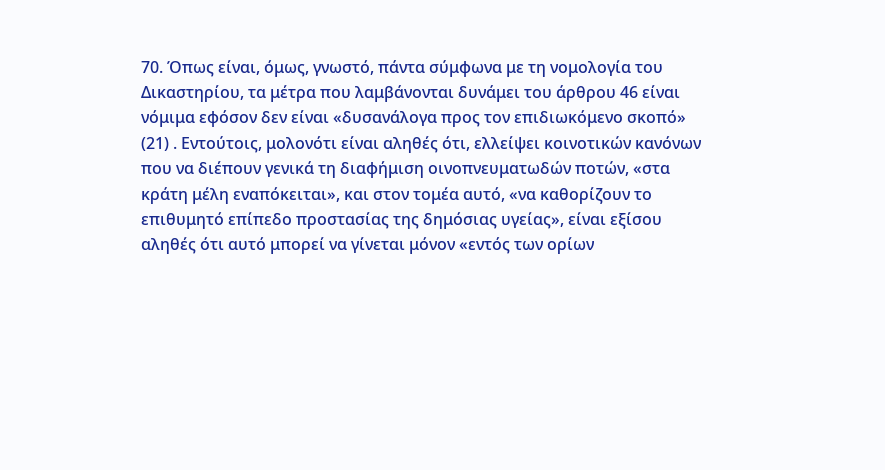70. Όπως είναι, όμως, γνωστό, πάντα σύμφωνα με τη νομολογία του Δικαστηρίου, τα μέτρα που λαμβάνονται δυνάμει του άρθρου 46 είναι νόμιμα εφόσον δεν είναι «δυσανάλογα προς τον επιδιωκόμενο σκοπό» (21) . Εντούτοις, μολονότι είναι αληθές ότι, ελλείψει κοινοτικών κανόνων που να διέπουν γενικά τη διαφήμιση οινοπνευματωδών ποτών, «στα κράτη μέλη εναπόκειται», και στον τομέα αυτό, «να καθορίζουν το επιθυμητό επίπεδο προστασίας της δημόσιας υγείας», είναι εξίσου αληθές ότι αυτό μπορεί να γίνεται μόνον «εντός των ορίων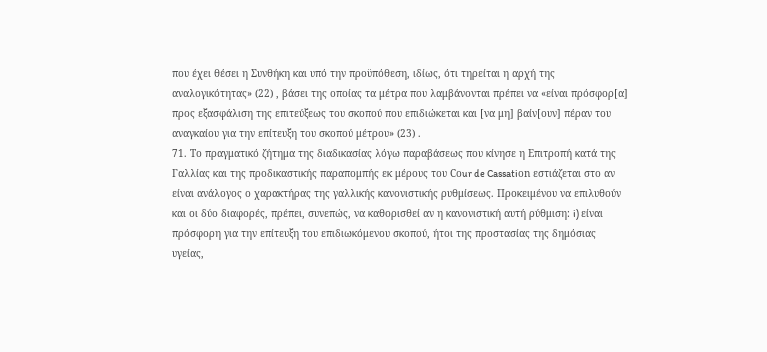που έχει θέσει η Συνθήκη και υπό την προϋπόθεση, ιδίως, ότι τηρείται η αρχή της αναλογικότητας» (22) , βάσει της οποίας τα μέτρα που λαμβάνονται πρέπει να «είναι πρόσφορ[α] προς εξασφάλιση της επιτεύξεως του σκοπού που επιδιώκεται και [να μη] βαίν[ουν] πέραν του αναγκαίου για την επίτευξη του σκοπού μέτρου» (23) .
71. Το πραγματικό ζήτημα της διαδικασίας λόγω παραβάσεως που κίνησε η Επιτροπή κατά της Γαλλίας και της προδικαστικής παραπομπής εκ μέρους του Cοur de Cassatiοn εστιάζεται στο αν είναι ανάλογος ο χαρακτήρας της γαλλικής κανονιστικής ρυθμίσεως. Προκειμένου να επιλυθούν και οι δύο διαφορές, πρέπει, συνεπώς, να καθορισθεί αν η κανονιστική αυτή ρύθμιση: i) είναι πρόσφορη για την επίτευξη του επιδιωκόμενου σκοπού, ήτοι της προστασίας της δημόσιας υγείας,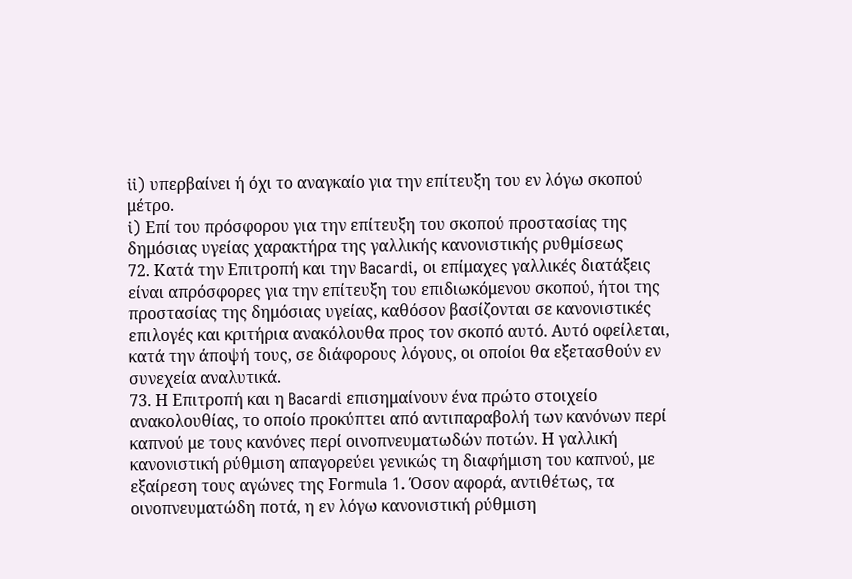ii) υπερβαίνει ή όχι το αναγκαίο για την επίτευξη του εν λόγω σκοπού μέτρο.
i) Επί του πρόσφορου για την επίτευξη του σκοπού προστασίας της δημόσιας υγείας χαρακτήρα της γαλλικής κανονιστικής ρυθμίσεως
72. Κατά την Επιτροπή και την Bacardi, οι επίμαχες γαλλικές διατάξεις είναι απρόσφορες για την επίτευξη του επιδιωκόμενου σκοπού, ήτοι της προστασίας της δημόσιας υγείας, καθόσον βασίζονται σε κανονιστικές επιλογές και κριτήρια ανακόλουθα προς τον σκοπό αυτό. Αυτό οφείλεται, κατά την άποψή τους, σε διάφορους λόγους, οι οποίοι θα εξετασθούν εν συνεχεία αναλυτικά.
73. Η Επιτροπή και η Bacardi επισημαίνουν ένα πρώτο στοιχείο ανακολουθίας, το οποίο προκύπτει από αντιπαραβολή των κανόνων περί καπνού με τους κανόνες περί οινοπνευματωδών ποτών. Η γαλλική κανονιστική ρύθμιση απαγορεύει γενικώς τη διαφήμιση του καπνού, με εξαίρεση τους αγώνες της Fοrmula 1. Όσον αφορά, αντιθέτως, τα οινοπνευματώδη ποτά, η εν λόγω κανονιστική ρύθμιση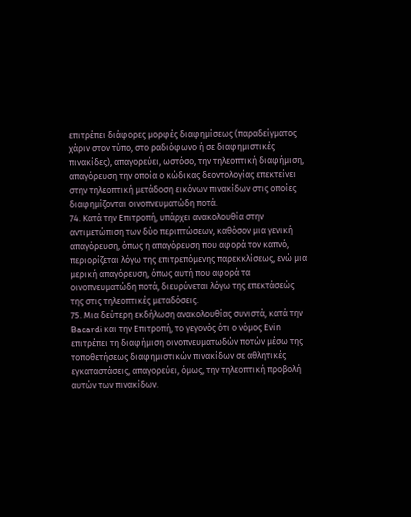επιτρέπει διάφορες μορφές διαφημίσεως (παραδείγματος χάριν στον τύπο, στο ραδιόφωνο ή σε διαφημιστικές πινακίδες), απαγορεύει, ωστόσο, την τηλεοπτική διαφήμιση, απαγόρευση την οποία ο κώδικας δεοντολογίας επεκτείνει στην τηλεοπτική μετάδοση εικόνων πινακίδων στις οποίες διαφημίζονται οινοπνευματώδη ποτά.
74. Κατά την Επιτροπή, υπάρχει ανακολουθία στην αντιμετώπιση των δύο περιπτώσεων, καθόσον μια γενική απαγόρευση, όπως η απαγόρευση που αφορά τον καπνό, περιορίζεται λόγω της επιτρεπόμενης παρεκκλίσεως, ενώ μια μερική απαγόρευση, όπως αυτή που αφορά τα οινοπνευματώδη ποτά, διευρύνεται λόγω της επεκτάσεώς της στις τηλεοπτικές μεταδόσεις.
75. Μια δεύτερη εκδήλωση ανακολουθίας συνιστά, κατά την Bacardi και την Επιτροπή, το γεγονός ότι ο νόμος Eνin επιτρέπει τη διαφήμιση οινοπνευματωδών ποτών μέσω της τοποθετήσεως διαφημιστικών πινακίδων σε αθλητικές εγκαταστάσεις, απαγορεύει, όμως, την τηλεοπτική προβολή αυτών των πινακίδων.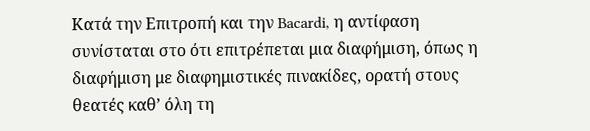Κατά την Επιτροπή και την Bacardi, η αντίφαση συνίσταται στο ότι επιτρέπεται μια διαφήμιση, όπως η διαφήμιση με διαφημιστικές πινακίδες, ορατή στους θεατές καθ’ όλη τη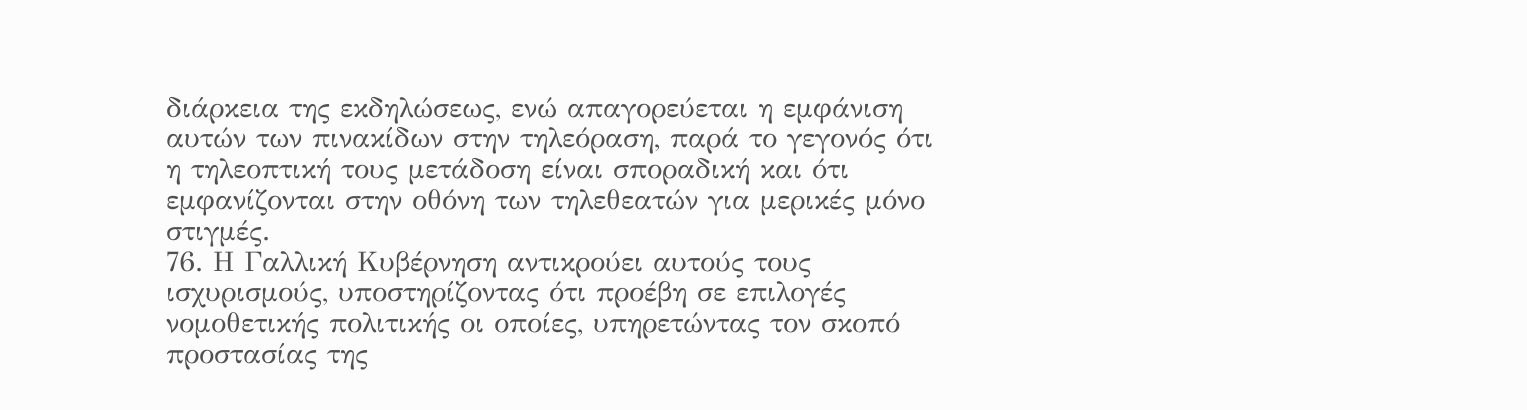διάρκεια της εκδηλώσεως, ενώ απαγορεύεται η εμφάνιση αυτών των πινακίδων στην τηλεόραση, παρά το γεγονός ότι η τηλεοπτική τους μετάδοση είναι σποραδική και ότι εμφανίζονται στην οθόνη των τηλεθεατών για μερικές μόνο στιγμές.
76. Η Γαλλική Κυβέρνηση αντικρούει αυτούς τους ισχυρισμούς, υποστηρίζοντας ότι προέβη σε επιλογές νομοθετικής πολιτικής οι οποίες, υπηρετώντας τον σκοπό προστασίας της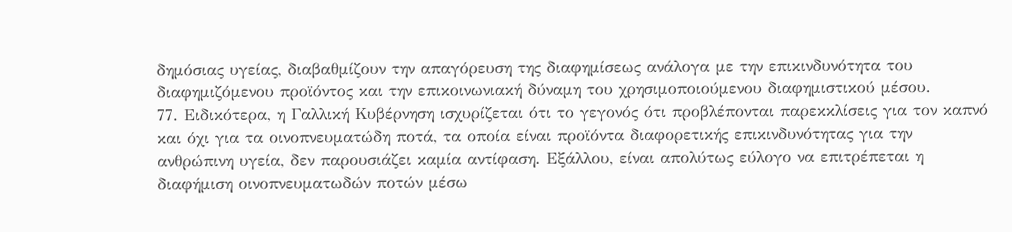δημόσιας υγείας, διαβαθμίζουν την απαγόρευση της διαφημίσεως ανάλογα με την επικινδυνότητα του διαφημιζόμενου προϊόντος και την επικοινωνιακή δύναμη του χρησιμοποιούμενου διαφημιστικού μέσου.
77. Ειδικότερα, η Γαλλική Κυβέρνηση ισχυρίζεται ότι το γεγονός ότι προβλέπονται παρεκκλίσεις για τον καπνό και όχι για τα οινοπνευματώδη ποτά, τα οποία είναι προϊόντα διαφορετικής επικινδυνότητας για την ανθρώπινη υγεία, δεν παρουσιάζει καμία αντίφαση. Εξάλλου, είναι απολύτως εύλογο να επιτρέπεται η διαφήμιση οινοπνευματωδών ποτών μέσω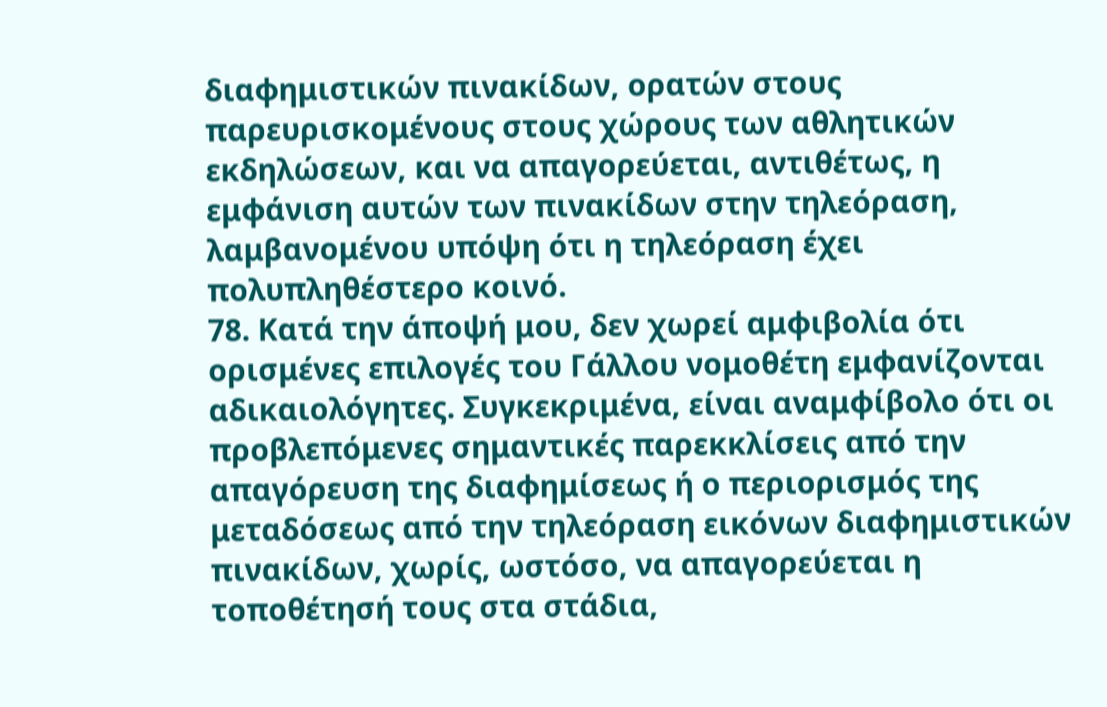διαφημιστικών πινακίδων, ορατών στους παρευρισκομένους στους χώρους των αθλητικών εκδηλώσεων, και να απαγορεύεται, αντιθέτως, η εμφάνιση αυτών των πινακίδων στην τηλεόραση, λαμβανομένου υπόψη ότι η τηλεόραση έχει πολυπληθέστερο κοινό.
78. Κατά την άποψή μου, δεν χωρεί αμφιβολία ότι ορισμένες επιλογές του Γάλλου νομοθέτη εμφανίζονται αδικαιολόγητες. Συγκεκριμένα, είναι αναμφίβολο ότι οι προβλεπόμενες σημαντικές παρεκκλίσεις από την απαγόρευση της διαφημίσεως ή ο περιορισμός της μεταδόσεως από την τηλεόραση εικόνων διαφημιστικών πινακίδων, χωρίς, ωστόσο, να απαγορεύεται η τοποθέτησή τους στα στάδια,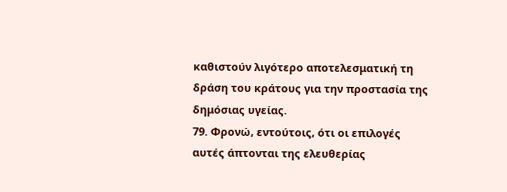καθιστούν λιγότερο αποτελεσματική τη δράση του κράτους για την προστασία της δημόσιας υγείας.
79. Φρονώ, εντούτοις, ότι οι επιλογές αυτές άπτονται της ελευθερίας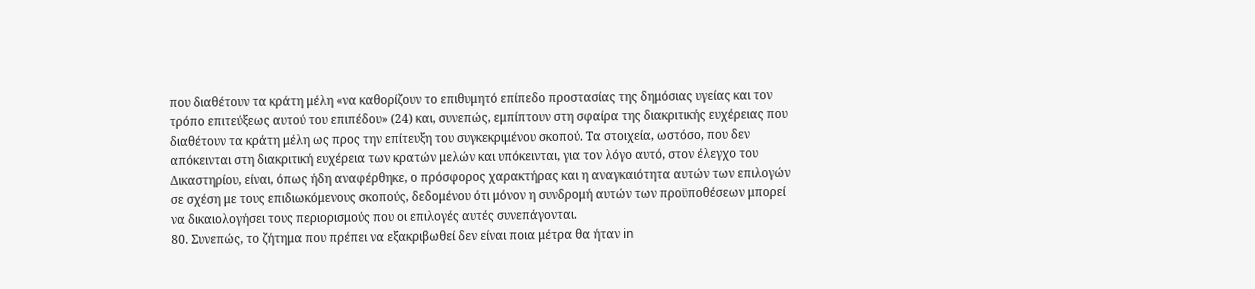που διαθέτουν τα κράτη μέλη «να καθορίζουν το επιθυμητό επίπεδο προστασίας της δημόσιας υγείας και τον τρόπο επιτεύξεως αυτού του επιπέδου» (24) και, συνεπώς, εμπίπτουν στη σφαίρα της διακριτικής ευχέρειας που διαθέτουν τα κράτη μέλη ως προς την επίτευξη του συγκεκριμένου σκοπού. Τα στοιχεία, ωστόσο, που δεν απόκεινται στη διακριτική ευχέρεια των κρατών μελών και υπόκεινται, για τον λόγο αυτό, στον έλεγχο του Δικαστηρίου, είναι, όπως ήδη αναφέρθηκε, ο πρόσφορος χαρακτήρας και η αναγκαιότητα αυτών των επιλογών σε σχέση με τους επιδιωκόμενους σκοπούς, δεδομένου ότι μόνον η συνδρομή αυτών των προϋποθέσεων μπορεί να δικαιολογήσει τους περιορισμούς που οι επιλογές αυτές συνεπάγονται.
80. Συνεπώς, το ζήτημα που πρέπει να εξακριβωθεί δεν είναι ποια μέτρα θα ήταν in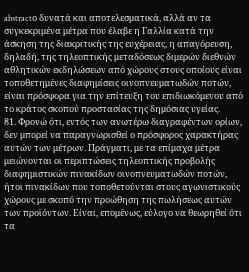abstractο δυνατά και αποτελεσματικά, αλλά αν τα συγκεκριμένα μέτρα που έλαβε η Γαλλία κατά την άσκηση της διακριτικής της ευχέρειας, η απαγόρευση, δηλαδή, της τηλεοπτικής μεταδόσεως διμερών διεθνών αθλητικών εκδηλώσεων από χώρους στους οποίους είναι τοποθετημένες διαφημίσεις οινοπνευματωδών ποτών, είναι πρόσφορα για την επίτευξη του επιδιωκόμενου από το κράτος σκοπού προστασίας της δημόσιας υγείας.
81. Φρονώ ότι, εντός των ανωτέρω διαγραφέντων ορίων, δεν μπορεί να παραγνωρισθεί ο πρόσφορος χαρακτήρας αυτών των μέτρων. Πράγματι, με τα επίμαχα μέτρα μειώνονται οι περιπτώσεις τηλεοπτικής προβολής διαφημιστικών πινακίδων οινοπνευματωδών ποτών, ήτοι πινακίδων που τοποθετούνται στους αγωνιστικούς χώρους με σκοπό την προώθηση της πωλήσεως αυτών των προϊόντων. Είναι, επομένως, εύλογο να θεωρηθεί ότι τα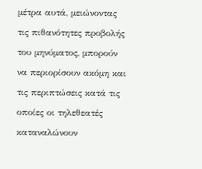μέτρα αυτά, μειώνοντας τις πιθανότητες προβολής του μηνύματος, μπορούν να περιορίσουν ακόμη και τις περιπτώσεις κατά τις οποίες οι τηλεθεατές καταναλώνουν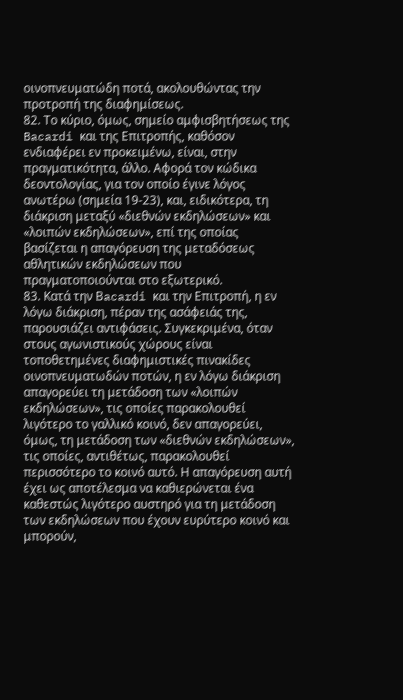οινοπνευματώδη ποτά, ακολουθώντας την προτροπή της διαφημίσεως.
82. Το κύριο, όμως, σημείο αμφισβητήσεως της Bacardi και της Επιτροπής, καθόσον ενδιαφέρει εν προκειμένω, είναι, στην πραγματικότητα, άλλο. Αφορά τον κώδικα δεοντολογίας, για τον οποίο έγινε λόγος ανωτέρω (σημεία 19-23), και, ειδικότερα, τη διάκριση μεταξύ «διεθνών εκδηλώσεων» και «λοιπών εκδηλώσεων», επί της οποίας βασίζεται η απαγόρευση της μεταδόσεως αθλητικών εκδηλώσεων που πραγματοποιούνται στο εξωτερικό.
83. Κατά την Βacardi και την Επιτροπή, η εν λόγω διάκριση, πέραν της ασάφειάς της, παρουσιάζει αντιφάσεις. Συγκεκριμένα, όταν στους αγωνιστικούς χώρους είναι τοποθετημένες διαφημιστικές πινακίδες οινοπνευματωδών ποτών, η εν λόγω διάκριση απαγορεύει τη μετάδοση των «λοιπών εκδηλώσεων», τις οποίες παρακολουθεί λιγότερο το γαλλικό κοινό, δεν απαγορεύει, όμως, τη μετάδοση των «διεθνών εκδηλώσεων», τις οποίες, αντιθέτως, παρακολουθεί περισσότερο το κοινό αυτό. Η απαγόρευση αυτή έχει ως αποτέλεσμα να καθιερώνεται ένα καθεστώς λιγότερο αυστηρό για τη μετάδοση των εκδηλώσεων που έχουν ευρύτερο κοινό και μπορούν,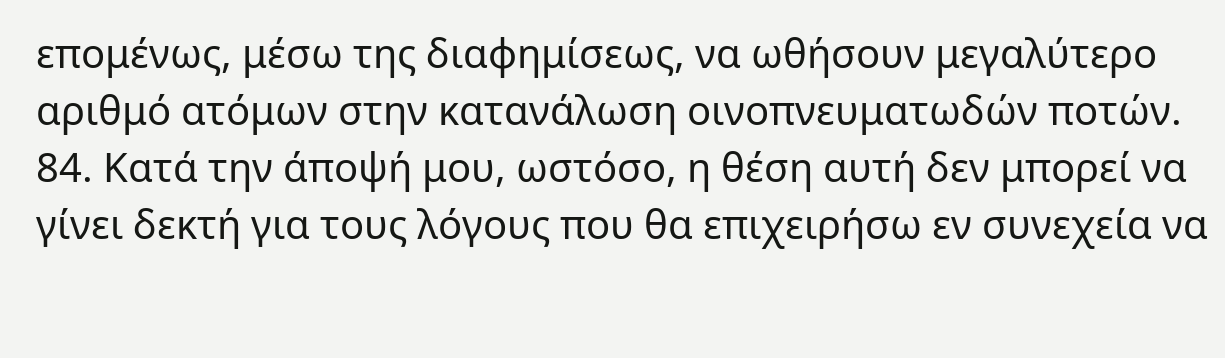επομένως, μέσω της διαφημίσεως, να ωθήσουν μεγαλύτερο αριθμό ατόμων στην κατανάλωση οινοπνευματωδών ποτών.
84. Κατά την άποψή μου, ωστόσο, η θέση αυτή δεν μπορεί να γίνει δεκτή για τους λόγους που θα επιχειρήσω εν συνεχεία να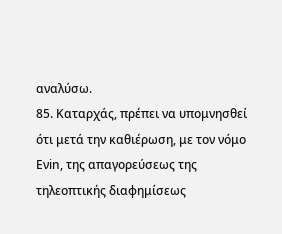αναλύσω.
85. Καταρχάς, πρέπει να υπομνησθεί ότι μετά την καθιέρωση, με τον νόμο Eνin, της απαγορεύσεως της τηλεοπτικής διαφημίσεως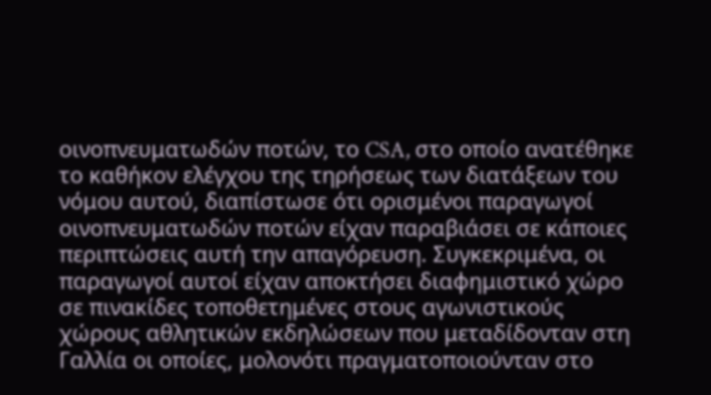οινοπνευματωδών ποτών, το CSA, στο οποίο ανατέθηκε το καθήκον ελέγχου της τηρήσεως των διατάξεων του νόμου αυτού, διαπίστωσε ότι ορισμένοι παραγωγοί οινοπνευματωδών ποτών είχαν παραβιάσει σε κάποιες περιπτώσεις αυτή την απαγόρευση. Συγκεκριμένα, οι παραγωγοί αυτοί είχαν αποκτήσει διαφημιστικό χώρο σε πινακίδες τοποθετημένες στους αγωνιστικούς χώρους αθλητικών εκδηλώσεων που μεταδίδονταν στη Γαλλία οι οποίες, μολονότι πραγματοποιούνταν στο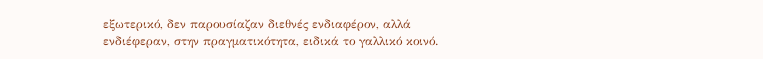εξωτερικό, δεν παρουσίαζαν διεθνές ενδιαφέρον, αλλά ενδιέφεραν, στην πραγματικότητα, ειδικά το γαλλικό κοινό.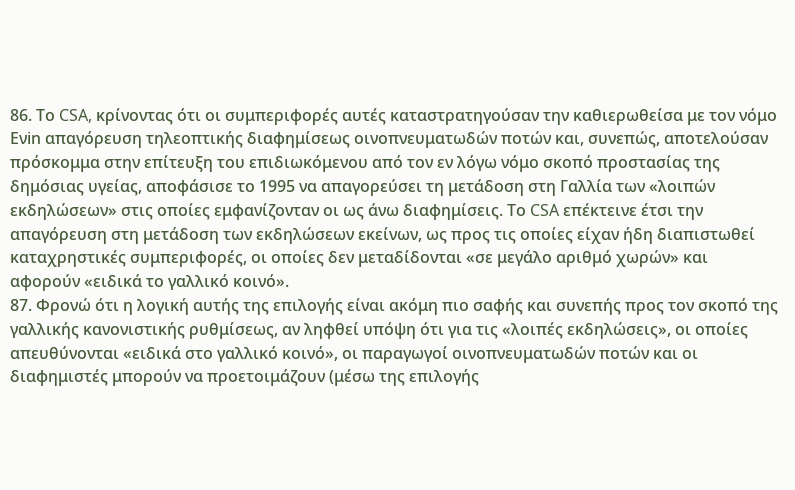86. Το CSA, κρίνοντας ότι οι συμπεριφορές αυτές καταστρατηγούσαν την καθιερωθείσα με τον νόμο Eνin απαγόρευση τηλεοπτικής διαφημίσεως οινοπνευματωδών ποτών και, συνεπώς, αποτελούσαν πρόσκομμα στην επίτευξη του επιδιωκόμενου από τον εν λόγω νόμο σκοπό προστασίας της δημόσιας υγείας, αποφάσισε το 1995 να απαγορεύσει τη μετάδοση στη Γαλλία των «λοιπών εκδηλώσεων» στις οποίες εμφανίζονταν οι ως άνω διαφημίσεις. Το CSA επέκτεινε έτσι την απαγόρευση στη μετάδοση των εκδηλώσεων εκείνων, ως προς τις οποίες είχαν ήδη διαπιστωθεί καταχρηστικές συμπεριφορές, οι οποίες δεν μεταδίδονται «σε μεγάλο αριθμό χωρών» και αφορούν «ειδικά το γαλλικό κοινό».
87. Φρονώ ότι η λογική αυτής της επιλογής είναι ακόμη πιο σαφής και συνεπής προς τον σκοπό της γαλλικής κανονιστικής ρυθμίσεως, αν ληφθεί υπόψη ότι για τις «λοιπές εκδηλώσεις», οι οποίες απευθύνονται «ειδικά στο γαλλικό κοινό», οι παραγωγοί οινοπνευματωδών ποτών και οι διαφημιστές μπορούν να προετοιμάζουν (μέσω της επιλογής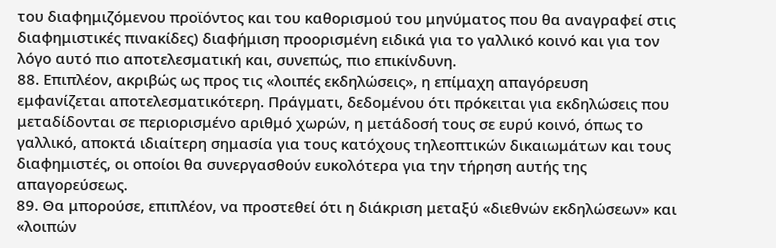του διαφημιζόμενου προϊόντος και του καθορισμού του μηνύματος που θα αναγραφεί στις διαφημιστικές πινακίδες) διαφήμιση προορισμένη ειδικά για το γαλλικό κοινό και για τον λόγο αυτό πιο αποτελεσματική και, συνεπώς, πιο επικίνδυνη.
88. Επιπλέον, ακριβώς ως προς τις «λοιπές εκδηλώσεις», η επίμαχη απαγόρευση εμφανίζεται αποτελεσματικότερη. Πράγματι, δεδομένου ότι πρόκειται για εκδηλώσεις που μεταδίδονται σε περιορισμένο αριθμό χωρών, η μετάδοσή τους σε ευρύ κοινό, όπως το γαλλικό, αποκτά ιδιαίτερη σημασία για τους κατόχους τηλεοπτικών δικαιωμάτων και τους διαφημιστές, οι οποίοι θα συνεργασθούν ευκολότερα για την τήρηση αυτής της απαγορεύσεως.
89. Θα μπορούσε, επιπλέον, να προστεθεί ότι η διάκριση μεταξύ «διεθνών εκδηλώσεων» και «λοιπών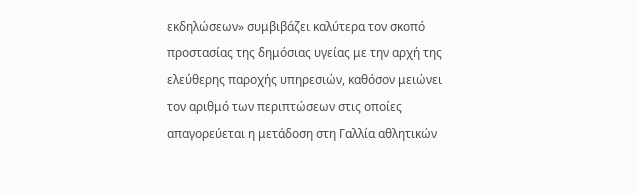εκδηλώσεων» συμβιβάζει καλύτερα τον σκοπό προστασίας της δημόσιας υγείας με την αρχή της ελεύθερης παροχής υπηρεσιών, καθόσον μειώνει τον αριθμό των περιπτώσεων στις οποίες απαγορεύεται η μετάδοση στη Γαλλία αθλητικών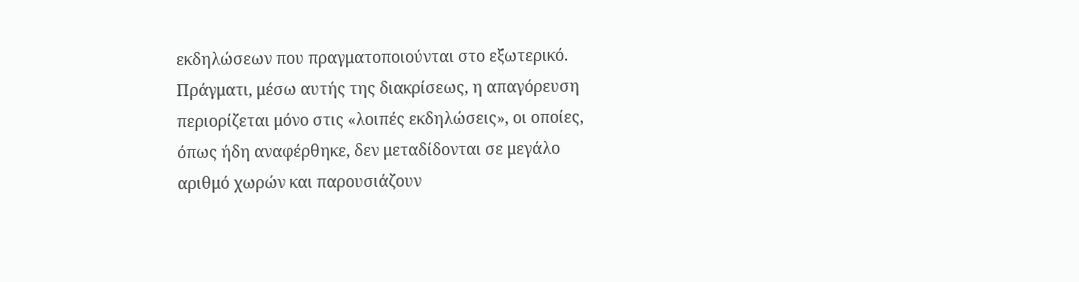εκδηλώσεων που πραγματοποιούνται στο εξωτερικό. Πράγματι, μέσω αυτής της διακρίσεως, η απαγόρευση περιορίζεται μόνο στις «λοιπές εκδηλώσεις», οι οποίες, όπως ήδη αναφέρθηκε, δεν μεταδίδονται σε μεγάλο αριθμό χωρών και παρουσιάζουν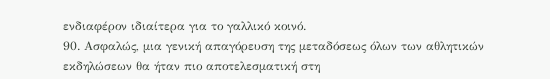ενδιαφέρον ιδιαίτερα για το γαλλικό κοινό.
90. Ασφαλώς, μια γενική απαγόρευση της μεταδόσεως όλων των αθλητικών εκδηλώσεων θα ήταν πιο αποτελεσματική στη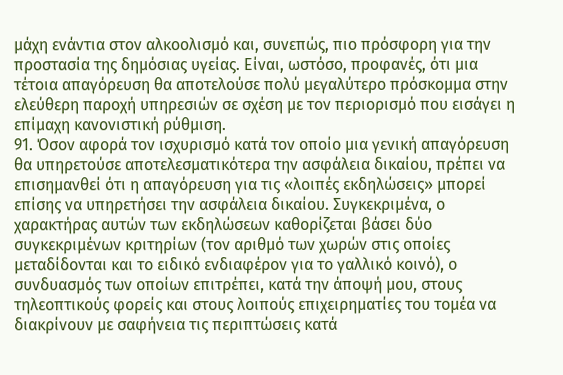μάχη ενάντια στον αλκοολισμό και, συνεπώς, πιο πρόσφορη για την προστασία της δημόσιας υγείας. Είναι, ωστόσο, προφανές, ότι μια τέτοια απαγόρευση θα αποτελούσε πολύ μεγαλύτερο πρόσκομμα στην ελεύθερη παροχή υπηρεσιών σε σχέση με τον περιορισμό που εισάγει η επίμαχη κανονιστική ρύθμιση.
91. Όσον αφορά τον ισχυρισμό κατά τον οποίο μια γενική απαγόρευση θα υπηρετούσε αποτελεσματικότερα την ασφάλεια δικαίου, πρέπει να επισημανθεί ότι η απαγόρευση για τις «λοιπές εκδηλώσεις» μπορεί επίσης να υπηρετήσει την ασφάλεια δικαίου. Συγκεκριμένα, ο χαρακτήρας αυτών των εκδηλώσεων καθορίζεται βάσει δύο συγκεκριμένων κριτηρίων (τον αριθμό των χωρών στις οποίες μεταδίδονται και το ειδικό ενδιαφέρον για το γαλλικό κοινό), ο συνδυασμός των οποίων επιτρέπει, κατά την άποψή μου, στους τηλεοπτικούς φορείς και στους λοιπούς επιχειρηματίες του τομέα να διακρίνουν με σαφήνεια τις περιπτώσεις κατά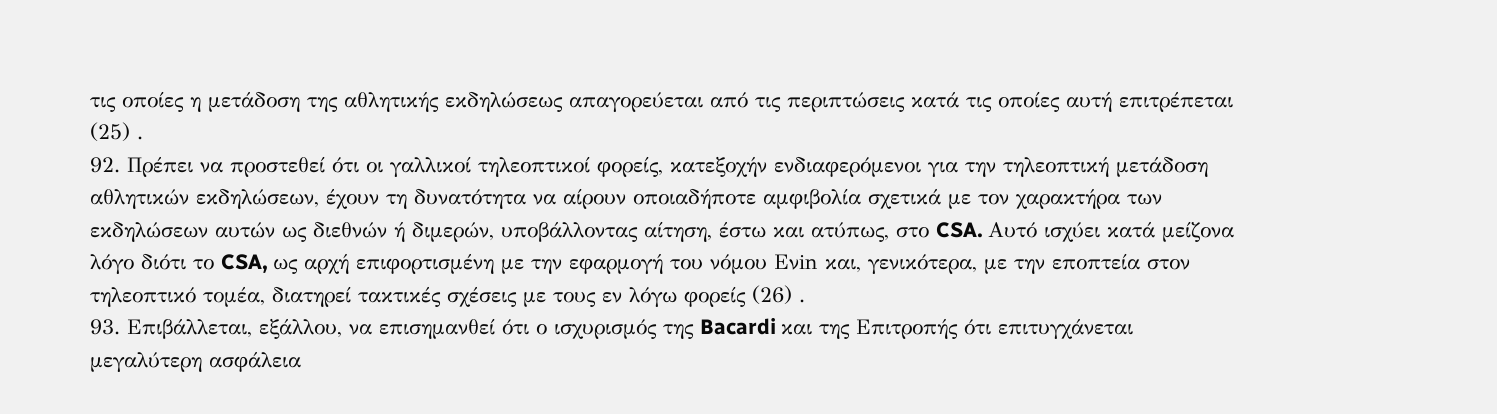τις οποίες η μετάδοση της αθλητικής εκδηλώσεως απαγορεύεται από τις περιπτώσεις κατά τις οποίες αυτή επιτρέπεται (25) .
92. Πρέπει να προστεθεί ότι οι γαλλικοί τηλεοπτικοί φορείς, κατεξοχήν ενδιαφερόμενοι για την τηλεοπτική μετάδοση αθλητικών εκδηλώσεων, έχουν τη δυνατότητα να αίρουν οποιαδήποτε αμφιβολία σχετικά με τον χαρακτήρα των εκδηλώσεων αυτών ως διεθνών ή διμερών, υποβάλλοντας αίτηση, έστω και ατύπως, στο CSA. Αυτό ισχύει κατά μείζονα λόγο διότι το CSA, ως αρχή επιφορτισμένη με την εφαρμογή του νόμου Eνin και, γενικότερα, με την εποπτεία στον τηλεοπτικό τομέα, διατηρεί τακτικές σχέσεις με τους εν λόγω φορείς (26) .
93. Επιβάλλεται, εξάλλου, να επισημανθεί ότι ο ισχυρισμός της Bacardi και της Επιτροπής ότι επιτυγχάνεται μεγαλύτερη ασφάλεια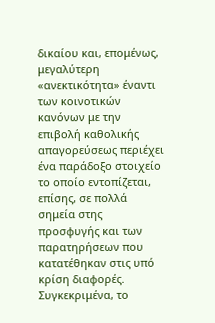δικαίου και, επομένως, μεγαλύτερη «ανεκτικότητα» έναντι των κοινοτικών κανόνων με την επιβολή καθολικής απαγορεύσεως περιέχει ένα παράδοξο στοιχείο το οποίο εντοπίζεται, επίσης, σε πολλά σημεία στης προσφυγής και των παρατηρήσεων που κατατέθηκαν στις υπό κρίση διαφορές. Συγκεκριμένα, το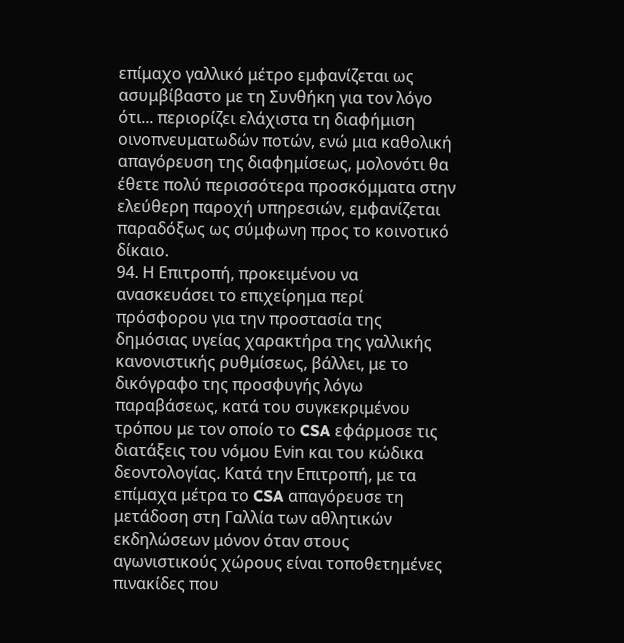επίμαχο γαλλικό μέτρο εμφανίζεται ως ασυμβίβαστο με τη Συνθήκη για τον λόγο ότι... περιορίζει ελάχιστα τη διαφήμιση οινοπνευματωδών ποτών, ενώ μια καθολική απαγόρευση της διαφημίσεως, μολονότι θα έθετε πολύ περισσότερα προσκόμματα στην ελεύθερη παροχή υπηρεσιών, εμφανίζεται παραδόξως ως σύμφωνη προς το κοινοτικό δίκαιο.
94. Η Επιτροπή, προκειμένου να ανασκευάσει το επιχείρημα περί πρόσφορου για την προστασία της δημόσιας υγείας χαρακτήρα της γαλλικής κανονιστικής ρυθμίσεως, βάλλει, με το δικόγραφο της προσφυγής λόγω παραβάσεως, κατά του συγκεκριμένου τρόπου με τον οποίο το CSA εφάρμοσε τις διατάξεις του νόμου Eνin και του κώδικα δεοντολογίας. Κατά την Επιτροπή, με τα επίμαχα μέτρα το CSA απαγόρευσε τη μετάδοση στη Γαλλία των αθλητικών εκδηλώσεων μόνον όταν στους αγωνιστικούς χώρους είναι τοποθετημένες πινακίδες που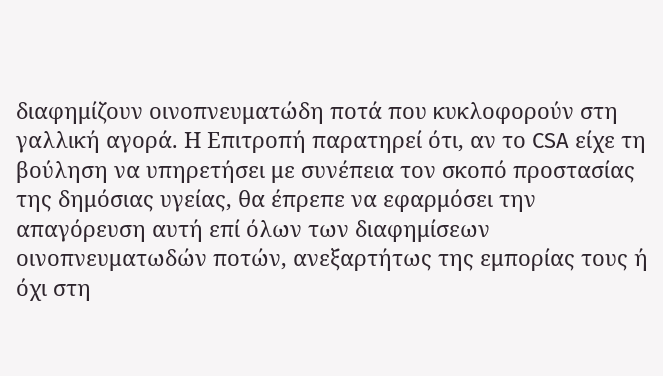διαφημίζουν οινοπνευματώδη ποτά που κυκλοφορούν στη γαλλική αγορά. Η Επιτροπή παρατηρεί ότι, αν το CSA είχε τη βούληση να υπηρετήσει με συνέπεια τον σκοπό προστασίας της δημόσιας υγείας, θα έπρεπε να εφαρμόσει την απαγόρευση αυτή επί όλων των διαφημίσεων οινοπνευματωδών ποτών, ανεξαρτήτως της εμπορίας τους ή όχι στη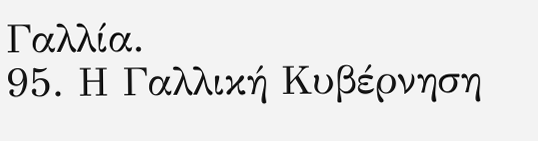Γαλλία.
95. Η Γαλλική Κυβέρνηση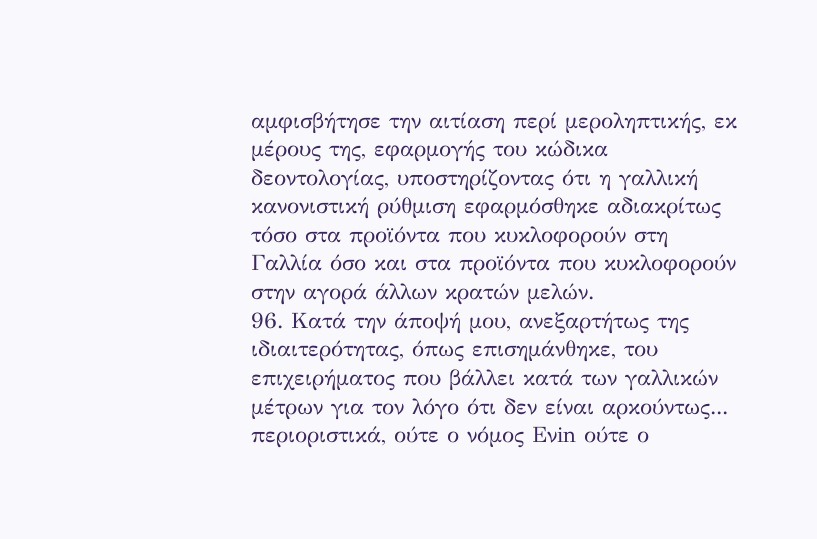αμφισβήτησε την αιτίαση περί μεροληπτικής, εκ μέρους της, εφαρμογής του κώδικα δεοντολογίας, υποστηρίζοντας ότι η γαλλική κανονιστική ρύθμιση εφαρμόσθηκε αδιακρίτως τόσο στα προϊόντα που κυκλοφορούν στη Γαλλία όσο και στα προϊόντα που κυκλοφορούν στην αγορά άλλων κρατών μελών.
96. Κατά την άποψή μου, ανεξαρτήτως της ιδιαιτερότητας, όπως επισημάνθηκε, του επιχειρήματος που βάλλει κατά των γαλλικών μέτρων για τον λόγο ότι δεν είναι αρκούντως... περιοριστικά, ούτε ο νόμος Eνin ούτε ο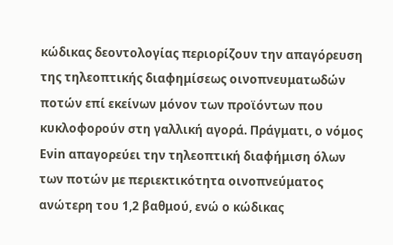κώδικας δεοντολογίας περιορίζουν την απαγόρευση της τηλεοπτικής διαφημίσεως οινοπνευματωδών ποτών επί εκείνων μόνον των προϊόντων που κυκλοφορούν στη γαλλική αγορά. Πράγματι, ο νόμος Eνin απαγορεύει την τηλεοπτική διαφήμιση όλων των ποτών με περιεκτικότητα οινοπνεύματος ανώτερη του 1,2 βαθμού, ενώ ο κώδικας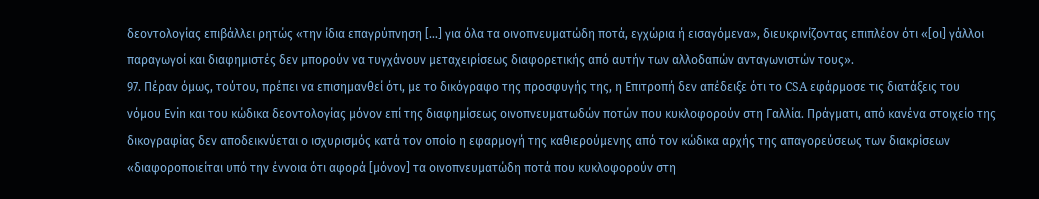δεοντολογίας επιβάλλει ρητώς «την ίδια επαγρύπνηση […] για όλα τα οινοπνευματώδη ποτά, εγχώρια ή εισαγόμενα», διευκρινίζοντας επιπλέον ότι «[οι] γάλλοι παραγωγοί και διαφημιστές δεν μπορούν να τυγχάνουν μεταχειρίσεως διαφορετικής από αυτήν των αλλοδαπών ανταγωνιστών τους».
97. Πέραν όμως, τούτου, πρέπει να επισημανθεί ότι, με το δικόγραφο της προσφυγής της, η Επιτροπή δεν απέδειξε ότι το CSA εφάρμοσε τις διατάξεις του νόμου Eνin και του κώδικα δεοντολογίας μόνον επί της διαφημίσεως οινοπνευματωδών ποτών που κυκλοφορούν στη Γαλλία. Πράγματι, από κανένα στοιχείο της δικογραφίας δεν αποδεικνύεται ο ισχυρισμός κατά τον οποίο η εφαρμογή της καθιερούμενης από τον κώδικα αρχής της απαγορεύσεως των διακρίσεων «διαφοροποιείται υπό την έννοια ότι αφορά [μόνον] τα οινοπνευματώδη ποτά που κυκλοφορούν στη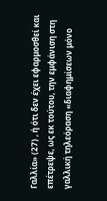Γαλλία» (27) , ή ότι δεν έχει εφαρμοσθεί και επέτρεψε, ως εκ τούτου, την εμφάνιση στη γαλλική τηλεόραση «διαφημίσεων μόνο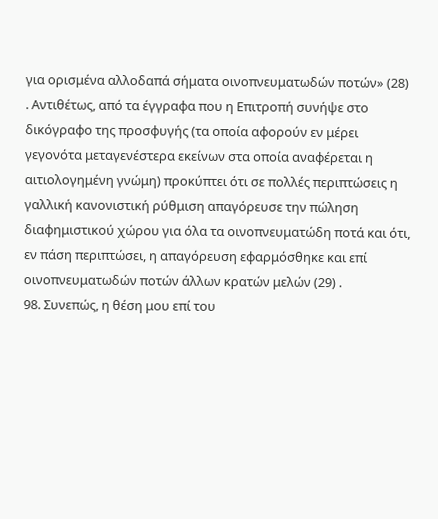για ορισμένα αλλοδαπά σήματα οινοπνευματωδών ποτών» (28) . Αντιθέτως, από τα έγγραφα που η Επιτροπή συνήψε στο δικόγραφο της προσφυγής (τα οποία αφορούν εν μέρει γεγονότα μεταγενέστερα εκείνων στα οποία αναφέρεται η αιτιολογημένη γνώμη) προκύπτει ότι σε πολλές περιπτώσεις η γαλλική κανονιστική ρύθμιση απαγόρευσε την πώληση διαφημιστικού χώρου για όλα τα οινοπνευματώδη ποτά και ότι, εν πάση περιπτώσει, η απαγόρευση εφαρμόσθηκε και επί οινοπνευματωδών ποτών άλλων κρατών μελών (29) .
98. Συνεπώς, η θέση μου επί του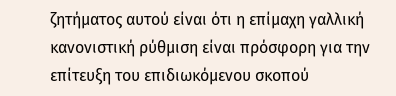ζητήματος αυτού είναι ότι η επίμαχη γαλλική κανονιστική ρύθμιση είναι πρόσφορη για την επίτευξη του επιδιωκόμενου σκοπού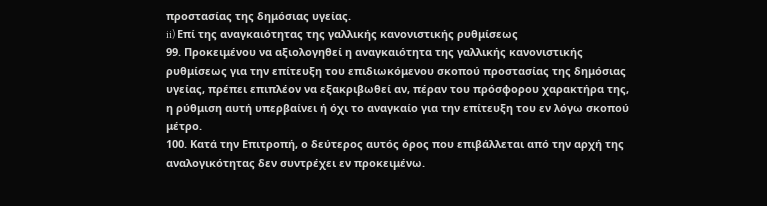προστασίας της δημόσιας υγείας.
ii) Επί της αναγκαιότητας της γαλλικής κανονιστικής ρυθμίσεως
99. Προκειμένου να αξιολογηθεί η αναγκαιότητα της γαλλικής κανονιστικής ρυθμίσεως για την επίτευξη του επιδιωκόμενου σκοπού προστασίας της δημόσιας υγείας, πρέπει επιπλέον να εξακριβωθεί αν, πέραν του πρόσφορου χαρακτήρα της, η ρύθμιση αυτή υπερβαίνει ή όχι το αναγκαίο για την επίτευξη του εν λόγω σκοπού μέτρο.
100. Κατά την Επιτροπή, ο δεύτερος αυτός όρος που επιβάλλεται από την αρχή της αναλογικότητας δεν συντρέχει εν προκειμένω.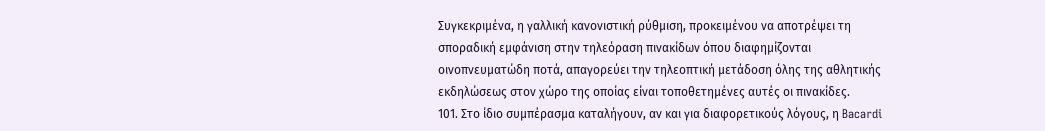Συγκεκριμένα, η γαλλική κανονιστική ρύθμιση, προκειμένου να αποτρέψει τη σποραδική εμφάνιση στην τηλεόραση πινακίδων όπου διαφημίζονται οινοπνευματώδη ποτά, απαγορεύει την τηλεοπτική μετάδοση όλης της αθλητικής εκδηλώσεως στον χώρο της οποίας είναι τοποθετημένες αυτές οι πινακίδες.
101. Στο ίδιο συμπέρασμα καταλήγουν, αν και για διαφορετικούς λόγους, η Bacardi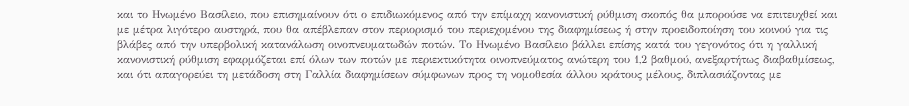και το Ηνωμένο Βασίλειο, που επισημαίνουν ότι ο επιδιωκόμενος από την επίμαχη κανονιστική ρύθμιση σκοπός θα μπορούσε να επιτευχθεί και με μέτρα λιγότερο αυστηρά, που θα απέβλεπαν στον περιορισμό του περιεχομένου της διαφημίσεως ή στην προειδοποίηση του κοινού για τις βλάβες από την υπερβολική κατανάλωση οινοπνευματωδών ποτών. Το Ηνωμένο Βασίλειο βάλλει επίσης κατά του γεγονότος ότι η γαλλική κανονιστική ρύθμιση εφαρμόζεται επί όλων των ποτών με περιεκτικότητα οινοπνεύματος ανώτερη του 1,2 βαθμού, ανεξαρτήτως διαβαθμίσεως, και ότι απαγορεύει τη μετάδοση στη Γαλλία διαφημίσεων σύμφωνων προς τη νομοθεσία άλλου κράτους μέλους, διπλασιάζοντας με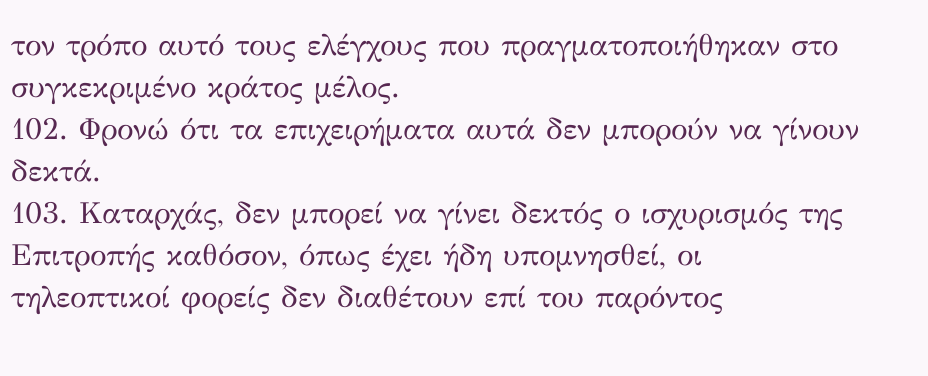τον τρόπο αυτό τους ελέγχους που πραγματοποιήθηκαν στο συγκεκριμένο κράτος μέλος.
102. Φρονώ ότι τα επιχειρήματα αυτά δεν μπορούν να γίνουν δεκτά.
103. Καταρχάς, δεν μπορεί να γίνει δεκτός ο ισχυρισμός της Επιτροπής καθόσον, όπως έχει ήδη υπομνησθεί, οι τηλεοπτικοί φορείς δεν διαθέτουν επί του παρόντος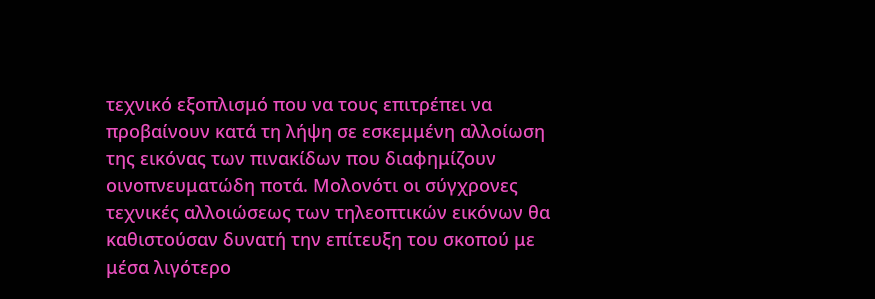τεχνικό εξοπλισμό που να τους επιτρέπει να προβαίνουν κατά τη λήψη σε εσκεμμένη αλλοίωση της εικόνας των πινακίδων που διαφημίζουν οινοπνευματώδη ποτά. Μολονότι οι σύγχρονες τεχνικές αλλοιώσεως των τηλεοπτικών εικόνων θα καθιστούσαν δυνατή την επίτευξη του σκοπού με μέσα λιγότερο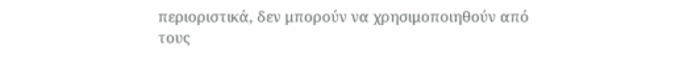περιοριστικά, δεν μπορούν να χρησιμοποιηθούν από τους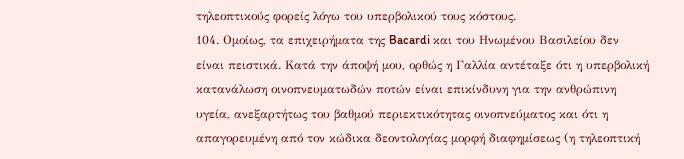τηλεοπτικούς φορείς λόγω του υπερβολικού τους κόστους.
104. Ομοίως, τα επιχειρήματα της Bacardi και του Ηνωμένου Βασιλείου δεν είναι πειστικά. Κατά την άποψή μου, ορθώς η Γαλλία αντέταξε ότι η υπερβολική κατανάλωση οινοπνευματωδών ποτών είναι επικίνδυνη για την ανθρώπινη υγεία, ανεξαρτήτως του βαθμού περιεκτικότητας οινοπνεύματος και ότι η απαγορευμένη από τον κώδικα δεοντολογίας μορφή διαφημίσεως (η τηλεοπτική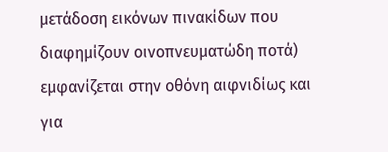μετάδοση εικόνων πινακίδων που διαφημίζουν οινοπνευματώδη ποτά) εμφανίζεται στην οθόνη αιφνιδίως και για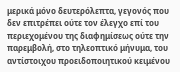μερικά μόνο δευτερόλεπτα, γεγονός που δεν επιτρέπει ούτε τον έλεγχο επί του περιεχομένου της διαφημίσεως ούτε την παρεμβολή, στο τηλεοπτικό μήνυμα, του αντίστοιχου προειδοποιητικού κειμένου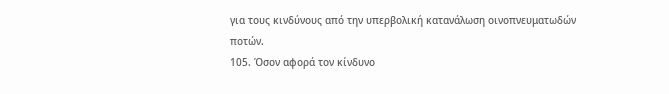για τους κινδύνους από την υπερβολική κατανάλωση οινοπνευματωδών ποτών.
105. Όσον αφορά τον κίνδυνο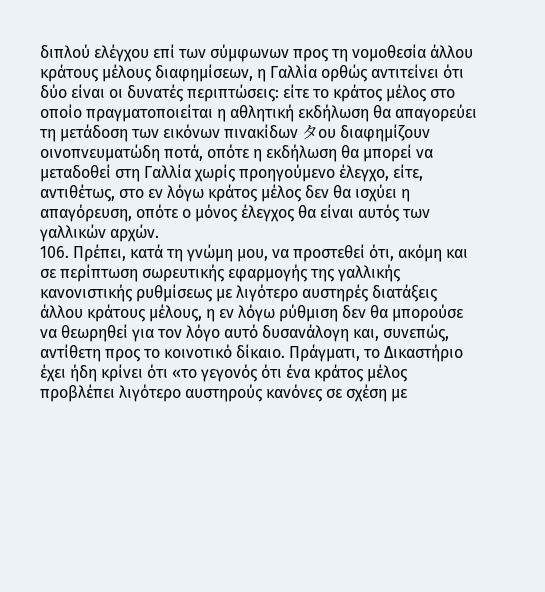διπλού ελέγχου επί των σύμφωνων προς τη νομοθεσία άλλου κράτους μέλους διαφημίσεων, η Γαλλία ορθώς αντιτείνει ότι δύο είναι οι δυνατές περιπτώσεις: είτε το κράτος μέλος στο οποίο πραγματοποιείται η αθλητική εκδήλωση θα απαγορεύει τη μετάδοση των εικόνων πινακίδων タου διαφημίζουν οινοπνευματώδη ποτά, οπότε η εκδήλωση θα μπορεί να μεταδοθεί στη Γαλλία χωρίς προηγούμενο έλεγχο, είτε, αντιθέτως, στο εν λόγω κράτος μέλος δεν θα ισχύει η απαγόρευση, οπότε ο μόνος έλεγχος θα είναι αυτός των γαλλικών αρχών.
106. Πρέπει, κατά τη γνώμη μου, να προστεθεί ότι, ακόμη και σε περίπτωση σωρευτικής εφαρμογής της γαλλικής κανονιστικής ρυθμίσεως με λιγότερο αυστηρές διατάξεις άλλου κράτους μέλους, η εν λόγω ρύθμιση δεν θα μπορούσε να θεωρηθεί για τον λόγο αυτό δυσανάλογη και, συνεπώς, αντίθετη προς το κοινοτικό δίκαιο. Πράγματι, το Δικαστήριο έχει ήδη κρίνει ότι «το γεγονός ότι ένα κράτος μέλος προβλέπει λιγότερο αυστηρούς κανόνες σε σχέση με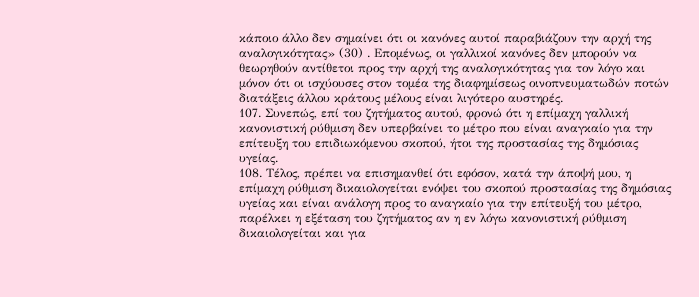κάποιο άλλο δεν σημαίνει ότι οι κανόνες αυτοί παραβιάζουν την αρχή της αναλογικότητας» (30) . Επομένως, οι γαλλικοί κανόνες δεν μπορούν να θεωρηθούν αντίθετοι προς την αρχή της αναλογικότητας για τον λόγο και μόνον ότι οι ισχύουσες στον τομέα της διαφημίσεως οινοπνευματωδών ποτών διατάξεις άλλου κράτους μέλους είναι λιγότερο αυστηρές.
107. Συνεπώς, επί του ζητήματος αυτού, φρονώ ότι η επίμαχη γαλλική κανονιστική ρύθμιση δεν υπερβαίνει το μέτρο που είναι αναγκαίο για την επίτευξη του επιδιωκόμενου σκοπού, ήτοι της προστασίας της δημόσιας υγείας.
108. Τέλος, πρέπει να επισημανθεί ότι εφόσον, κατά την άποψή μου, η επίμαχη ρύθμιση δικαιολογείται ενόψει του σκοπού προστασίας της δημόσιας υγείας και είναι ανάλογη προς το αναγκαίο για την επίτευξή του μέτρο, παρέλκει η εξέταση του ζητήματος αν η εν λόγω κανονιστική ρύθμιση δικαιολογείται και για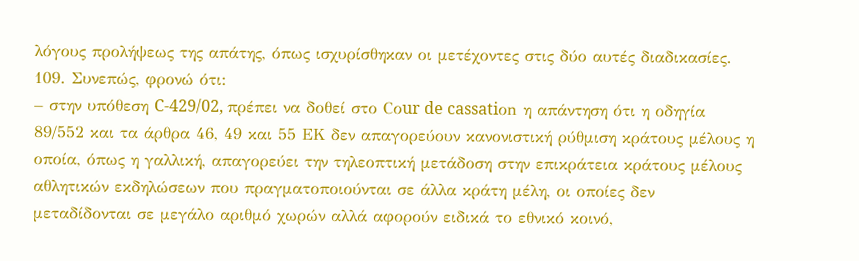λόγους προλήψεως της απάτης, όπως ισχυρίσθηκαν οι μετέχοντες στις δύο αυτές διαδικασίες.
109. Συνεπώς, φρονώ ότι:
– στην υπόθεση C-429/02, πρέπει να δοθεί στο Cοur de cassatiοn η απάντηση ότι η οδηγία 89/552 και τα άρθρα 46, 49 και 55 EΚ δεν απαγορεύουν κανονιστική ρύθμιση κράτους μέλους η οποία, όπως η γαλλική, απαγορεύει την τηλεοπτική μετάδοση στην επικράτεια κράτους μέλους αθλητικών εκδηλώσεων που πραγματοποιούνται σε άλλα κράτη μέλη, οι οποίες δεν μεταδίδονται σε μεγάλο αριθμό χωρών αλλά αφορούν ειδικά το εθνικό κοινό,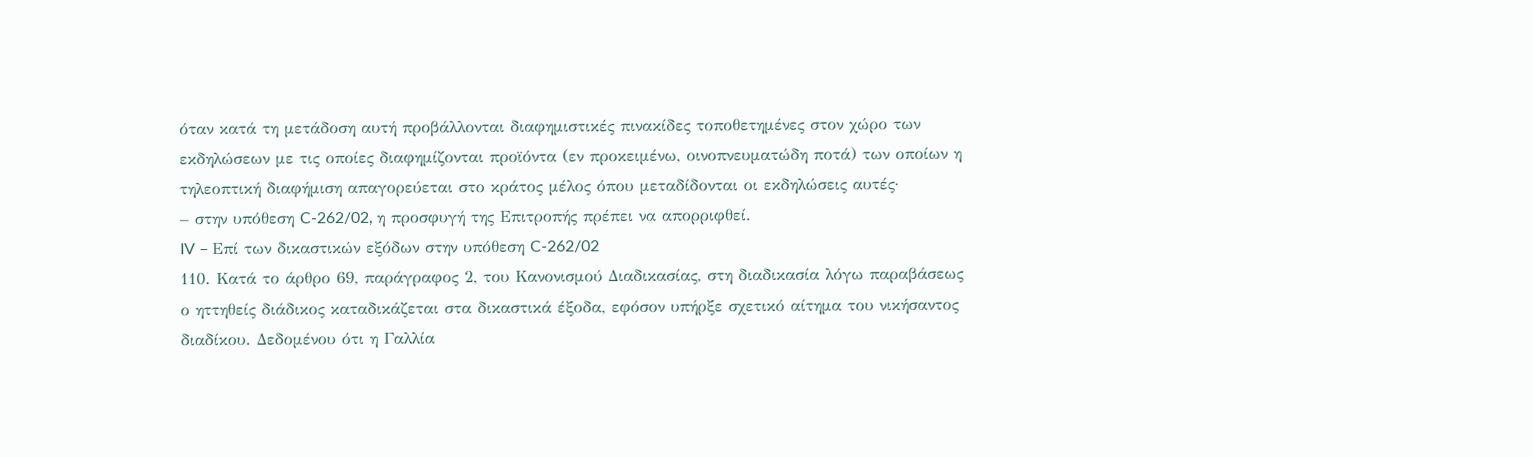όταν κατά τη μετάδοση αυτή προβάλλονται διαφημιστικές πινακίδες τοποθετημένες στον χώρο των εκδηλώσεων με τις οποίες διαφημίζονται προϊόντα (εν προκειμένω, οινοπνευματώδη ποτά) των οποίων η τηλεοπτική διαφήμιση απαγορεύεται στο κράτος μέλος όπου μεταδίδονται οι εκδηλώσεις αυτές·
– στην υπόθεση C-262/02, η προσφυγή της Επιτροπής πρέπει να απορριφθεί.
IV – Επί των δικαστικών εξόδων στην υπόθεση C-262/02
110. Κατά το άρθρο 69, παράγραφος 2, του Κανονισμού Διαδικασίας, στη διαδικασία λόγω παραβάσεως ο ηττηθείς διάδικος καταδικάζεται στα δικαστικά έξοδα, εφόσον υπήρξε σχετικό αίτημα του νικήσαντος διαδίκου. Δεδομένου ότι η Γαλλία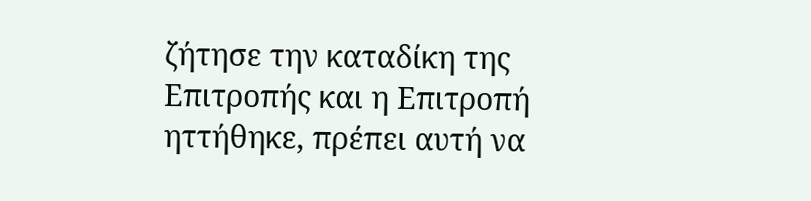ζήτησε την καταδίκη της Επιτροπής και η Επιτροπή ηττήθηκε, πρέπει αυτή να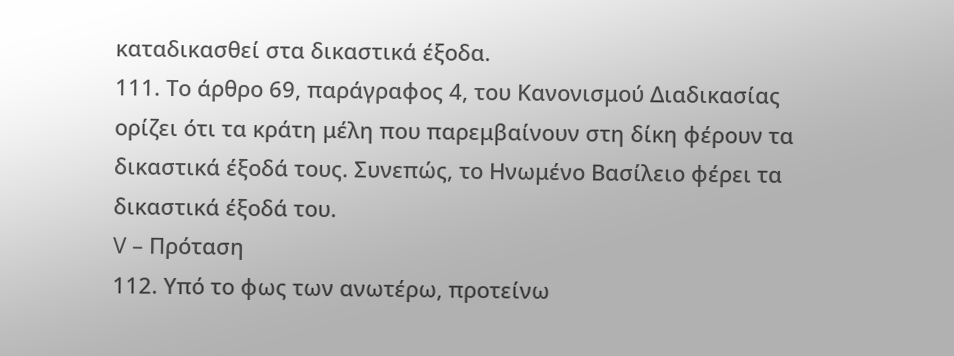καταδικασθεί στα δικαστικά έξοδα.
111. Το άρθρο 69, παράγραφος 4, του Κανονισμού Διαδικασίας ορίζει ότι τα κράτη μέλη που παρεμβαίνουν στη δίκη φέρουν τα δικαστικά έξοδά τους. Συνεπώς, το Ηνωμένο Βασίλειο φέρει τα δικαστικά έξοδά του.
V – Πρόταση
112. Υπό το φως των ανωτέρω, προτείνω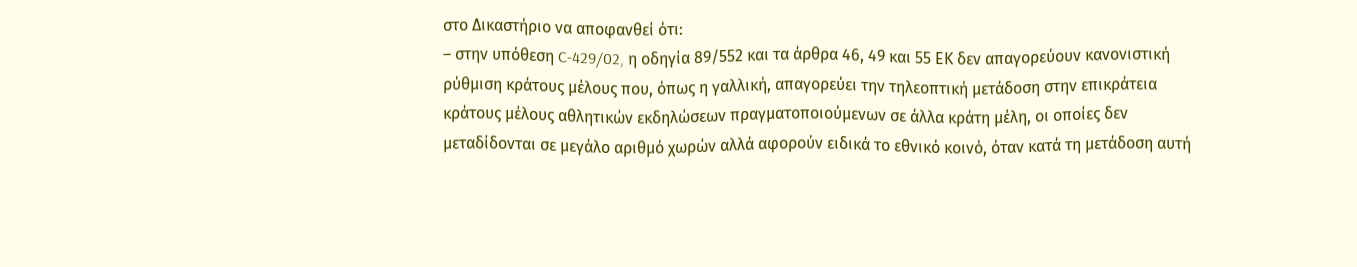στο Δικαστήριο να αποφανθεί ότι:
– στην υπόθεση C-429/02, η οδηγία 89/552 και τα άρθρα 46, 49 και 55 EΚ δεν απαγορεύουν κανονιστική ρύθμιση κράτους μέλους που, όπως η γαλλική, απαγορεύει την τηλεοπτική μετάδοση στην επικράτεια κράτους μέλους αθλητικών εκδηλώσεων πραγματοποιούμενων σε άλλα κράτη μέλη, οι οποίες δεν μεταδίδονται σε μεγάλο αριθμό χωρών αλλά αφορούν ειδικά το εθνικό κοινό, όταν κατά τη μετάδοση αυτή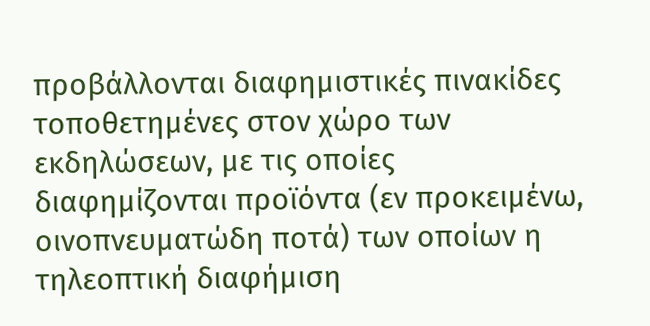προβάλλονται διαφημιστικές πινακίδες τοποθετημένες στον χώρο των εκδηλώσεων, με τις οποίες διαφημίζονται προϊόντα (εν προκειμένω, οινοπνευματώδη ποτά) των οποίων η τηλεοπτική διαφήμιση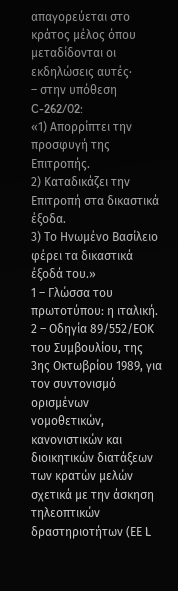απαγορεύεται στο κράτος μέλος όπου μεταδίδονται οι εκδηλώσεις αυτές·
– στην υπόθεση C-262/02:
«1) Απορρίπτει την προσφυγή της Επιτροπής.
2) Καταδικάζει την Επιτροπή στα δικαστικά έξοδα.
3) Το Ηνωμένο Βασίλειο φέρει τα δικαστικά έξοδά του.»
1 – Γλώσσα του πρωτοτύπου: η ιταλική.
2 – Οδηγία 89/552/ΕΟΚ του Συμβουλίου, της 3ης Οκτωβρίου 1989, για τον συντονισμό ορισμένων νομοθετικών, κανονιστικών και διοικητικών διατάξεων των κρατών μελών σχετικά με την άσκηση τηλεοπτικών δραστηριοτήτων (ΕΕ L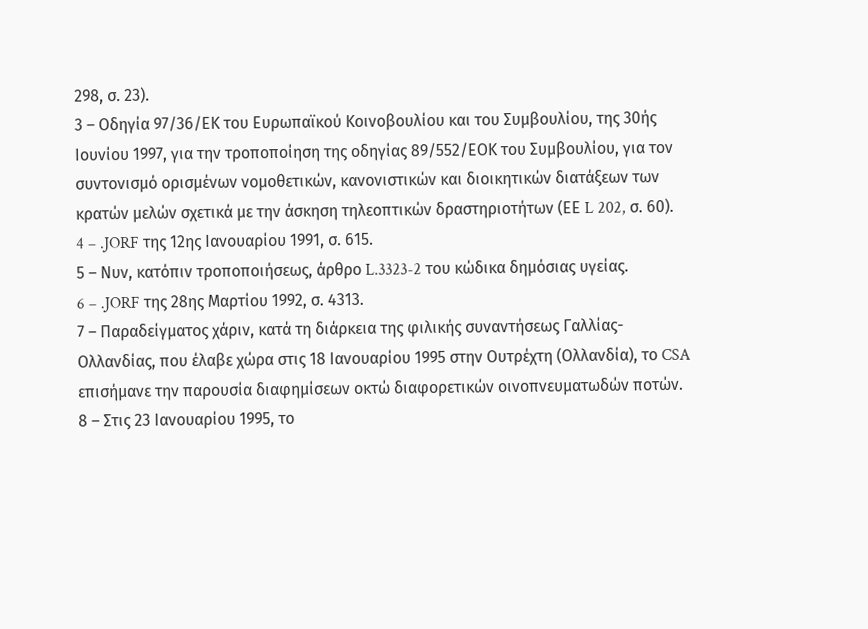298, σ. 23).
3 – Οδηγία 97/36/ΕΚ του Ευρωπαϊκού Κοινοβουλίου και του Συμβουλίου, της 30ής Ιουνίου 1997, για την τροποποίηση της οδηγίας 89/552/ΕΟΚ του Συμβουλίου, για τον συντονισμό ορισμένων νομοθετικών, κανονιστικών και διοικητικών διατάξεων των κρατών μελών σχετικά με την άσκηση τηλεοπτικών δραστηριοτήτων (ΕΕ L 202, σ. 60).
4 – .JORF της 12ης Ιανουαρίου 1991, σ. 615.
5 – Νυν, κατόπιν τροποποιήσεως, άρθρο L.3323-2 του κώδικα δημόσιας υγείας.
6 – .JORF της 28ης Μαρτίου 1992, σ. 4313.
7 – Παραδείγματος χάριν, κατά τη διάρκεια της φιλικής συναντήσεως Γαλλίας-Ολλανδίας, που έλαβε χώρα στις 18 Ιανουαρίου 1995 στην Ουτρέχτη (Ολλανδία), το CSA επισήμανε την παρουσία διαφημίσεων οκτώ διαφορετικών οινοπνευματωδών ποτών.
8 – Στις 23 Ιανουαρίου 1995, το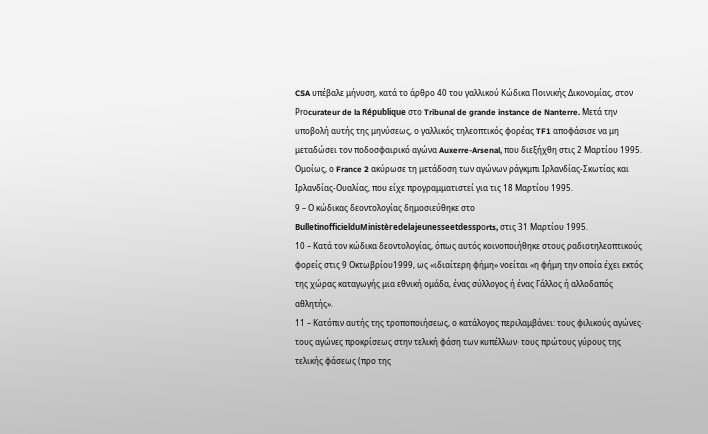CSA υπέβαλε μήνυση, κατά το άρθρο 40 του γαλλικού Κώδικα Ποινικής Δικονομίας, στον Prοcurateur de la République στο Tribunal de grande instance de Nanterre. Μετά την υποβολή αυτής της μηνύσεως, ο γαλλικός τηλεοπτικός φορέας TF1 αποφάσισε να μη μεταδώσει τον ποδοσφαιρικό αγώνα Auxerre-Arsenal, που διεξήχθη στις 2 Μαρτίου 1995. Ομοίως, ο France 2 ακύρωσε τη μετάδοση των αγώνων ράγκμπι Ιρλανδίας-Σκωτίας και Ιρλανδίας-Ουαλίας, που είχε προγραμματιστεί για τις 18 Μαρτίου 1995.
9 – Ο κώδικας δεοντολογίας δημοσιεύθηκε στο BulletinofficielduMinistèredelajeunesseetdesspοrts, στις 31 Μαρτίου 1995.
10 – Κατά τον κώδικα δεοντολογίας, όπως αυτός κοινοποιήθηκε στους ραδιοτηλεοπτικούς φορείς στις 9 Οκτωβρίου1999, ως «ιδιαίτερη φήμη» νοείται «η φήμη την οποία έχει εκτός της χώρας καταγωγής μια εθνική ομάδα, ένας σύλλογος ή ένας Γάλλος ή αλλοδαπός αθλητής».
11 – Κατόπιν αυτής της τροποποιήσεως, ο κατάλογος περιλαμβάνει: τους φιλικούς αγώνες· τους αγώνες προκρίσεως στην τελική φάση των κυπέλλων· τους πρώτους γύρους της τελικής φάσεως (προ της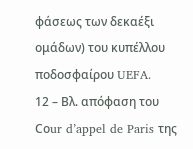φάσεως των δεκαέξι ομάδων) του κυπέλλου ποδοσφαίρου UEFA.
12 – Βλ. απόφαση του Cοur d’appel de Paris της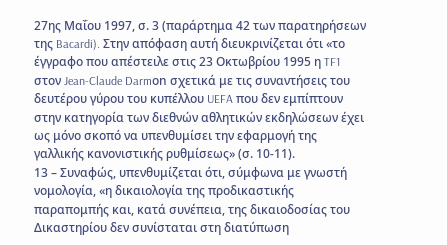27ης Μαΐου 1997, σ. 3 (παράρτημα 42 των παρατηρήσεων της Bacardi). Στην απόφαση αυτή διευκρινίζεται ότι «το έγγραφο που απέστειλε στις 23 Οκτωβρίου 1995 η TF1 στον Jean-Claude Darmοn σχετικά με τις συναντήσεις του δευτέρου γύρου του κυπέλλου UEFA που δεν εμπίπτουν στην κατηγορία των διεθνών αθλητικών εκδηλώσεων έχει ως μόνο σκοπό να υπενθυμίσει την εφαρμογή της γαλλικής κανονιστικής ρυθμίσεως» (σ. 10-11).
13 – Συναφώς, υπενθυμίζεται ότι, σύμφωνα με γνωστή νομολογία, «η δικαιολογία της προδικαστικής παραπομπής και, κατά συνέπεια, της δικαιοδοσίας του Δικαστηρίου δεν συνίσταται στη διατύπωση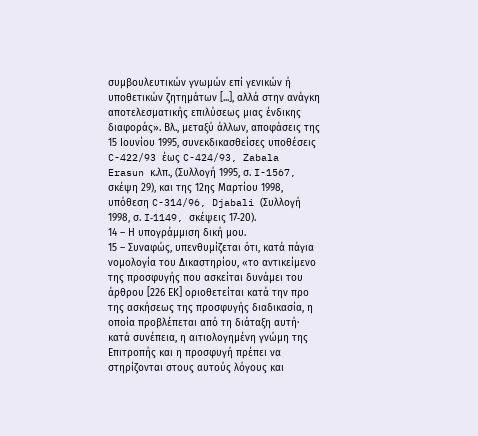συμβουλευτικών γνωμών επί γενικών ή υποθετικών ζητημάτων [...], αλλά στην ανάγκη αποτελεσματικής επιλύσεως μιας ένδικης διαφοράς». Βλ., μεταξύ άλλων, αποφάσεις της 15 Ιουνίου 1995, συνεκδικασθείσες υποθέσεις C-422/93 έως C-424/93, Zabala Erasun κ.λπ., (Συλλογή 1995, σ. I-1567, σκέψη 29), και της 12ης Μαρτίου 1998, υπόθεση C-314/96, Djabali (Συλλογή 1998, σ. I‑1149, σκέψεις 17‑20).
14 – Η υπογράμμιση δική μου.
15 – Συναφώς, υπενθυμίζεται ότι, κατά πάγια νομολογία του Δικαστηρίου, «το αντικείμενο της προσφυγής που ασκείται δυνάμει του άρθρου [226 ΕΚ] οριοθετείται κατά την προ της ασκήσεως της προσφυγής διαδικασία, η οποία προβλέπεται από τη διάταξη αυτή· κατά συνέπεια, η αιτιολογημένη γνώμη της Επιτροπής και η προσφυγή πρέπει να στηρίζονται στους αυτούς λόγους και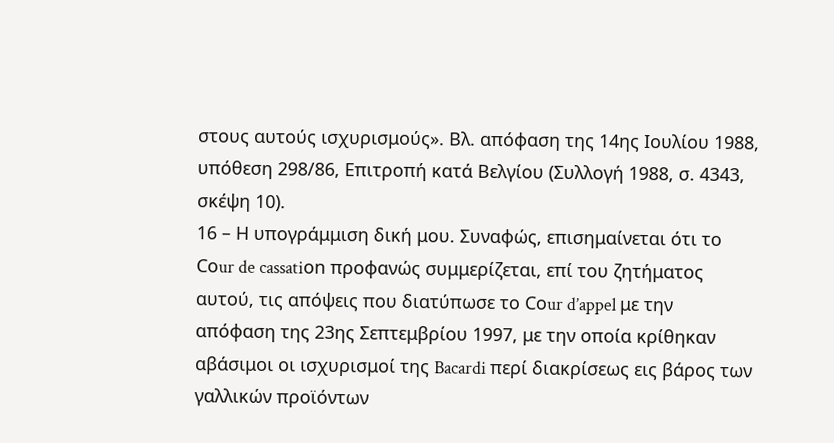στους αυτούς ισχυρισμούς». Βλ. απόφαση της 14ης Ιουλίου 1988, υπόθεση 298/86, Επιτροπή κατά Βελγίου (Συλλογή 1988, σ. 4343, σκέψη 10).
16 – Η υπογράμμιση δική μου. Συναφώς, επισημαίνεται ότι το Cοur de cassatiοn προφανώς συμμερίζεται, επί του ζητήματος αυτού, τις απόψεις που διατύπωσε το Cοur d’appel με την απόφαση της 23ης Σεπτεμβρίου 1997, με την οποία κρίθηκαν αβάσιμοι οι ισχυρισμοί της Bacardi περί διακρίσεως εις βάρος των γαλλικών προϊόντων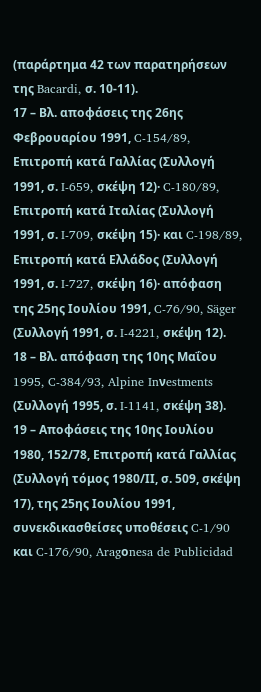(παράρτημα 42 των παρατηρήσεων της Bacardi, σ. 10-11).
17 – Βλ. αποφάσεις της 26ης Φεβρουαρίου 1991, C-154/89, Επιτροπή κατά Γαλλίας (Συλλογή 1991, σ. I‑659, σκέψη 12)· C-180/89, Επιτροπή κατά Ιταλίας (Συλλογή 1991, σ. I-709, σκέψη 15)· και C-198/89, Επιτροπή κατά Ελλάδος (Συλλογή 1991, σ. I-727, σκέψη 16)· απόφαση της 25ης Ιουλίου 1991, C-76/90, Säger (Συλλογή 1991, σ. I-4221, σκέψη 12).
18 – Βλ. απόφαση της 10ης Μαΐου 1995, C-384/93, Alpine Inνestments (Συλλογή 1995, σ. I‑1141, σκέψη 38).
19 – Αποφάσεις της 10ης Ιουλίου 1980, 152/78, Επιτροπή κατά Γαλλίας (Συλλογή τόμος 1980/ΙΙ, σ. 509, σκέψη 17), της 25ης Ιουλίου 1991, συνεκδικασθείσες υποθέσεις C-1/90 και C-176/90, Aragοnesa de Publicidad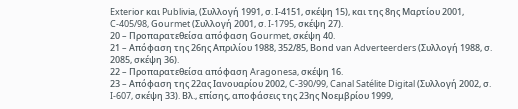Exteriοr και Publiνia, (Συλλογή 1991, σ. Ι-4151, σκέψη 15), και της 8ης Μαρτίου 2001, C-405/98, Gοurmet (Συλλογή 2001, σ. I-1795, σκέψη 27).
20 – Προπαρατεθείσα απόφαση Gοurmet, σκέψη 40.
21 – Απόφαση της 26ης Απριλίου 1988, 352/85, Bοnd νan Adνerteerders (Συλλογή 1988, σ. 2085, σκέψη 36).
22 – Προπαρατεθείσα απόφαση Aragοnesa, σκέψη 16.
23 – Απόφαση της 22ας Ιανουαρίου 2002, C-390/99, Canal Satélite Digital (Συλλογή 2002, σ. I‑607, σκέψη 33). Βλ., επίσης, αποφάσεις της 23ης Νοεμβρίου 1999,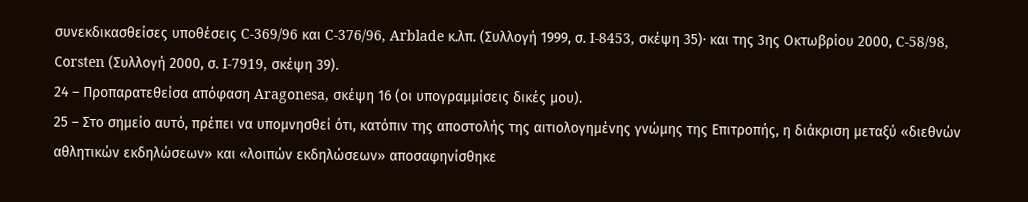συνεκδικασθείσες υποθέσεις C-369/96 και C-376/96, Arblade κ.λπ. (Συλλογή 1999, σ. I‑8453, σκέψη 35)· και της 3ης Οκτωβρίου 2000, C-58/98, Cοrsten (Συλλογή 2000, σ. I‑7919, σκέψη 39).
24 – Προπαρατεθείσα απόφαση Aragοnesa, σκέψη 16 (οι υπογραμμίσεις δικές μου).
25 – Στο σημείο αυτό, πρέπει να υπομνησθεί ότι, κατόπιν της αποστολής της αιτιολογημένης γνώμης της Επιτροπής, η διάκριση μεταξύ «διεθνών αθλητικών εκδηλώσεων» και «λοιπών εκδηλώσεων» αποσαφηνίσθηκε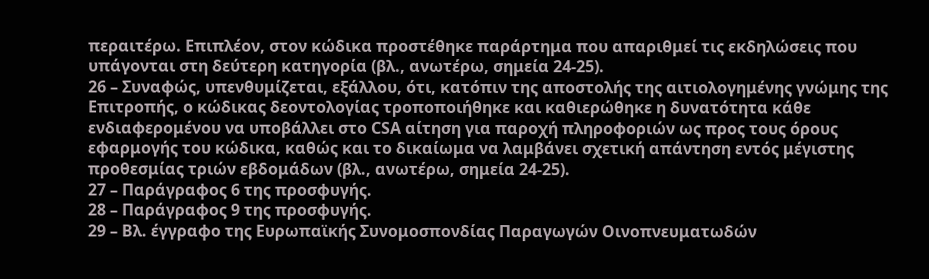περαιτέρω. Επιπλέον, στον κώδικα προστέθηκε παράρτημα που απαριθμεί τις εκδηλώσεις που υπάγονται στη δεύτερη κατηγορία (βλ., ανωτέρω, σημεία 24-25).
26 – Συναφώς, υπενθυμίζεται, εξάλλου, ότι, κατόπιν της αποστολής της αιτιολογημένης γνώμης της Επιτροπής, ο κώδικας δεοντολογίας τροποποιήθηκε και καθιερώθηκε η δυνατότητα κάθε ενδιαφερομένου να υποβάλλει στο CSA αίτηση για παροχή πληροφοριών ως προς τους όρους εφαρμογής του κώδικα, καθώς και το δικαίωμα να λαμβάνει σχετική απάντηση εντός μέγιστης προθεσμίας τριών εβδομάδων (βλ., ανωτέρω, σημεία 24-25).
27 – Παράγραφος 6 της προσφυγής.
28 – Παράγραφος 9 της προσφυγής.
29 – Βλ. έγγραφο της Ευρωπαϊκής Συνομοσπονδίας Παραγωγών Οινοπνευματωδών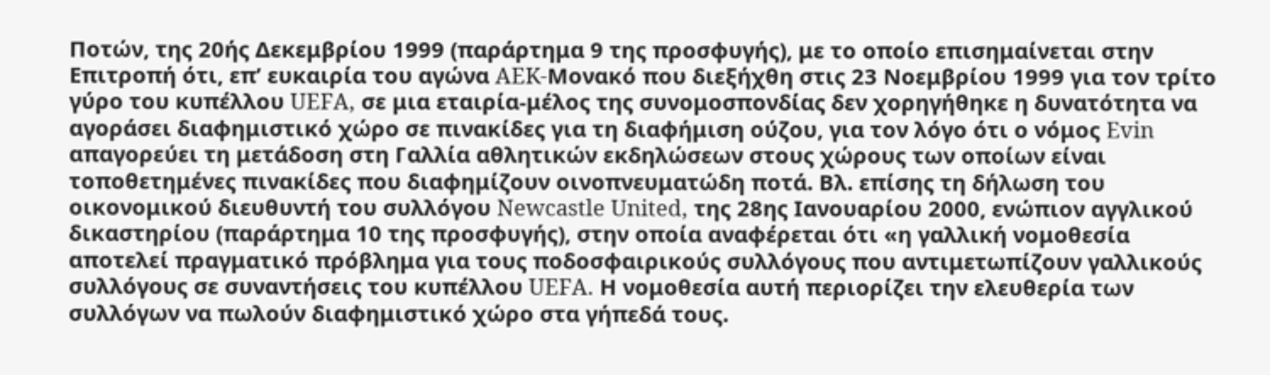Ποτών, της 20ής Δεκεμβρίου 1999 (παράρτημα 9 της προσφυγής), με το οποίο επισημαίνεται στην Επιτροπή ότι, επ’ ευκαιρία του αγώνα AEK-Μονακό που διεξήχθη στις 23 Νοεμβρίου 1999 για τον τρίτο γύρο του κυπέλλου UEFA, σε μια εταιρία-μέλος της συνομοσπονδίας δεν χορηγήθηκε η δυνατότητα να αγοράσει διαφημιστικό χώρο σε πινακίδες για τη διαφήμιση ούζου, για τον λόγο ότι ο νόμος Evin απαγορεύει τη μετάδοση στη Γαλλία αθλητικών εκδηλώσεων στους χώρους των οποίων είναι τοποθετημένες πινακίδες που διαφημίζουν οινοπνευματώδη ποτά. Βλ. επίσης τη δήλωση του οικονομικού διευθυντή του συλλόγου Newcastle United, της 28ης Ιανουαρίου 2000, ενώπιον αγγλικού δικαστηρίου (παράρτημα 10 της προσφυγής), στην οποία αναφέρεται ότι «η γαλλική νομοθεσία αποτελεί πραγματικό πρόβλημα για τους ποδοσφαιρικούς συλλόγους που αντιμετωπίζουν γαλλικούς συλλόγους σε συναντήσεις του κυπέλλου UEFA. Η νομοθεσία αυτή περιορίζει την ελευθερία των συλλόγων να πωλούν διαφημιστικό χώρο στα γήπεδά τους.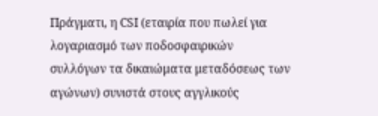Πράγματι, η CSΙ (εταιρία που πωλεί για λογαριασμό των ποδοσφαιρικών συλλόγων τα δικαιώματα μεταδόσεως των αγώνων) συνιστά στους αγγλικούς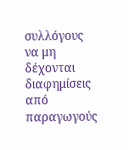συλλόγους να μη δέχονται διαφημίσεις από παραγωγούς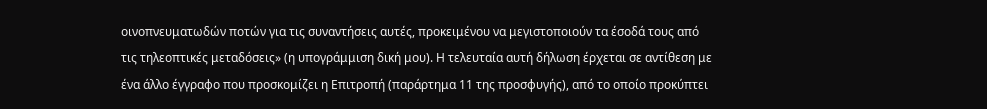οινοπνευματωδών ποτών για τις συναντήσεις αυτές, προκειμένου να μεγιστοποιούν τα έσοδά τους από τις τηλεοπτικές μεταδόσεις» (η υπογράμμιση δική μου). Η τελευταία αυτή δήλωση έρχεται σε αντίθεση με ένα άλλο έγγραφο που προσκομίζει η Επιτροπή (παράρτημα 11 της προσφυγής), από το οποίο προκύπτει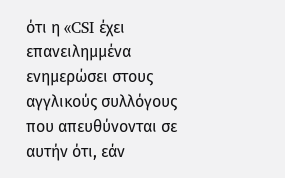ότι η «CSI έχει επανειλημμένα ενημερώσει στους αγγλικούς συλλόγους που απευθύνονται σε αυτήν ότι, εάν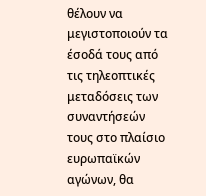θέλουν να μεγιστοποιούν τα έσοδά τους από τις τηλεοπτικές μεταδόσεις των συναντήσεών τους στο πλαίσιο ευρωπαϊκών αγώνων, θα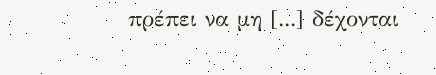πρέπει να μη [...] δέχονται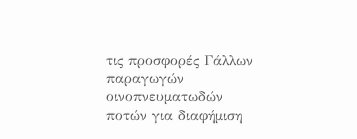τις προσφορές Γάλλων παραγωγών οινοπνευματωδών ποτών για διαφήμιση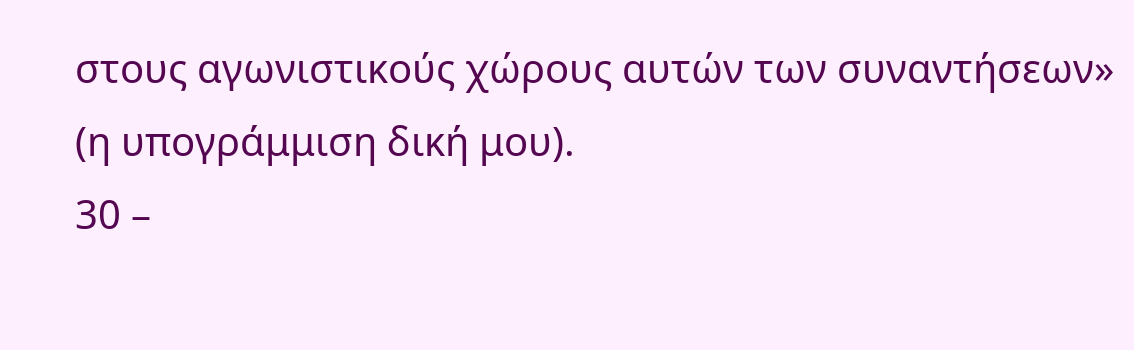στους αγωνιστικούς χώρους αυτών των συναντήσεων» (η υπογράμμιση δική μου).
30 –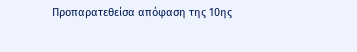Προπαρατεθείσα απόφαση της 10ης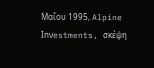Μαΐου 1995, Alpine Inνestments, σκέψη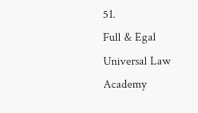51.
Full & Egal Universal Law Academy